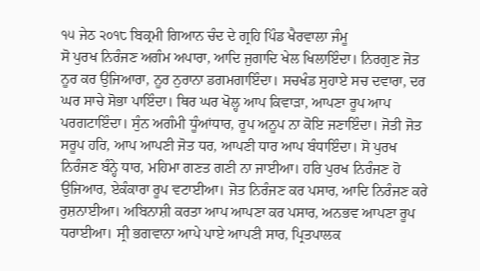੧੫ ਜੇਠ ੨੦੧੮ ਬਿਕ੍ਰਮੀ ਗਿਆਨ ਚੰਦ ਦੇ ਗ੍ਰਹਿ ਪਿੰਡ ਖੈਰਵਾਲਾ ਜੰਮੂ
ਸੋ ਪੁਰਖ ਨਿਰੰਜਣ ਅਗੰਮ ਅਪਾਰਾ, ਆਦਿ ਜੁਗਾਦਿ ਖੇਲ ਖਿਲਾਇੰਦਾ। ਨਿਰਗੁਣ ਜੋਤ ਨੂਰ ਕਰ ਉਜਿਆਰਾ, ਨੂਰ ਨੁਰਾਨਾ ਡਗਮਗਾਇੰਦਾ। ਸਚਖੰਡ ਸੁਹਾਏ ਸਚ ਦਵਾਰਾ, ਦਰ ਘਰ ਸਾਚੇ ਸੋਭਾ ਪਾਇੰਦਾ। ਥਿਰ ਘਰ ਖੋਲ੍ਹ ਆਪ ਕਿਵਾੜਾ, ਆਪਣਾ ਰੂਪ ਆਪ ਪਰਗਟਾਇੰਦਾ। ਸੁੰਨ ਅਗੰਮੀ ਧੂੰਆਂਧਾਰ, ਰੂਪ ਅਨੂਪ ਨਾ ਕੋਇ ਜਣਾਇੰਦਾ। ਜੋਤੀ ਜੋਤ ਸਰੂਪ ਹਰਿ, ਆਪ ਆਪਣੀ ਜੋਤ ਧਰ, ਆਪਣੀ ਧਾਰ ਆਪ ਬੰਧਾਇੰਦਾ। ਸੋ ਪੁਰਖ ਨਿਰੰਜਣ ਬੰਨ੍ਹੇ ਧਾਰ, ਮਹਿਮਾ ਗਣਤ ਗਣੀ ਨਾ ਜਾਈਆ। ਹਰਿ ਪੁਰਖ ਨਿਰੰਜਣ ਹੋ ਉਜਿਆਰ, ਏਕੰਕਾਰਾ ਰੂਪ ਵਟਾਈਆ। ਜੋਤ ਨਿਰੰਜਣ ਕਰ ਪਸਾਰ, ਆਦਿ ਨਿਰੰਜਣ ਕਰੇ ਰੁਸ਼ਨਾਈਆ। ਅਬਿਨਾਸ਼ੀ ਕਰਤਾ ਆਪ ਆਪਣਾ ਕਰ ਪਸਾਰ, ਅਨਭਵ ਆਪਣਾ ਰੂਪ ਧਰਾਈਆ। ਸ੍ਰੀ ਭਗਵਾਨਾ ਆਪੇ ਪਾਏ ਆਪਣੀ ਸਾਰ, ਪ੍ਰਿਤਪਾਲਕ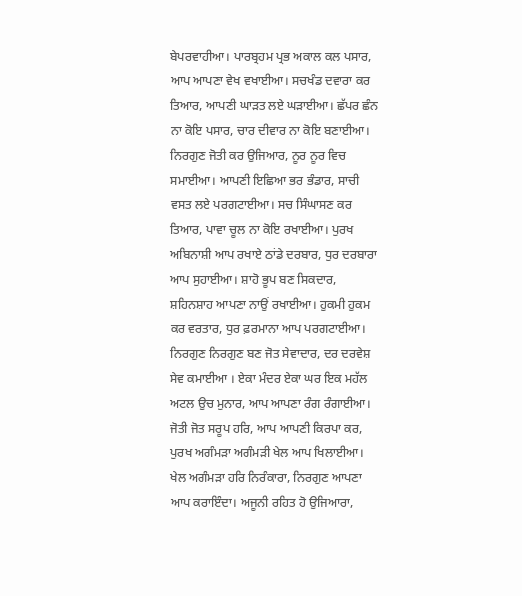ਬੇਪਰਵਾਹੀਆ। ਪਾਰਬ੍ਰਹਮ ਪ੍ਰਭ ਅਕਾਲ ਕਲ ਪਸਾਰ, ਆਪ ਆਪਣਾ ਵੇਖ ਵਖਾਈਆ। ਸਚਖੰਡ ਦਵਾਰਾ ਕਰ ਤਿਆਰ, ਆਪਣੀ ਘਾੜਤ ਲਏ ਘੜਾਈਆ। ਛੱਪਰ ਛੰਨ ਨਾ ਕੋਇ ਪਸਾਰ, ਚਾਰ ਦੀਵਾਰ ਨਾ ਕੋਇ ਬਣਾਈਆ। ਨਿਰਗੁਣ ਜੋਤੀ ਕਰ ਉਜਿਆਰ, ਨੂਰ ਨੂਰ ਵਿਚ ਸਮਾਈਆ। ਆਪਣੀ ਇਛਿਆ ਭਰ ਭੰਡਾਰ, ਸਾਚੀ ਵਸਤ ਲਏ ਪਰਗਟਾਈਆ। ਸਚ ਸਿੰਘਾਸਣ ਕਰ ਤਿਆਰ, ਪਾਵਾ ਚੂਲ ਨਾ ਕੋਇ ਰਖਾਈਆ। ਪੁਰਖ ਅਬਿਨਾਸ਼ੀ ਆਪ ਰਖਾਏ ਠਾਂਡੇ ਦਰਬਾਰ, ਧੁਰ ਦਰਬਾਰਾ ਆਪ ਸੁਹਾਈਆ। ਸ਼ਾਹੋ ਭੂਪ ਬਣ ਸਿਕਦਾਰ, ਸ਼ਹਿਨਸ਼ਾਹ ਆਪਣਾ ਨਾਉਂ ਰਖਾਈਆ। ਹੁਕਮੀ ਹੁਕਮ ਕਰ ਵਰਤਾਰ, ਧੁਰ ਫ਼ਰਮਾਨਾ ਆਪ ਪਰਗਟਾਈਆ। ਨਿਰਗੁਣ ਨਿਰਗੁਣ ਬਣ ਜੋਤ ਸੇਵਾਦਾਰ, ਦਰ ਦਰਵੇਸ਼ ਸੇਵ ਕਮਾਈਆ । ਏਕਾ ਮੰਦਰ ਏਕਾ ਘਰ ਇਕ ਮਹੱਲ ਅਟਲ ਉਚ ਮੁਨਾਰ, ਆਪ ਆਪਣਾ ਰੰਗ ਰੰਗਾਈਆ। ਜੋਤੀ ਜੋਤ ਸਰੂਪ ਹਰਿ, ਆਪ ਆਪਣੀ ਕਿਰਪਾ ਕਰ, ਪੁਰਖ ਅਗੰਮੜਾ ਅਗੰਮੜੀ ਖੇਲ ਆਪ ਖਿਲਾਈਆ। ਖੇਲ ਅਗੰਮੜਾ ਹਰਿ ਨਿਰੰਕਾਰਾ, ਨਿਰਗੁਣ ਆਪਣਾ ਆਪ ਕਰਾਇੰਦਾ। ਅਜੂਨੀ ਰਹਿਤ ਹੋ ਉਜਿਆਰਾ,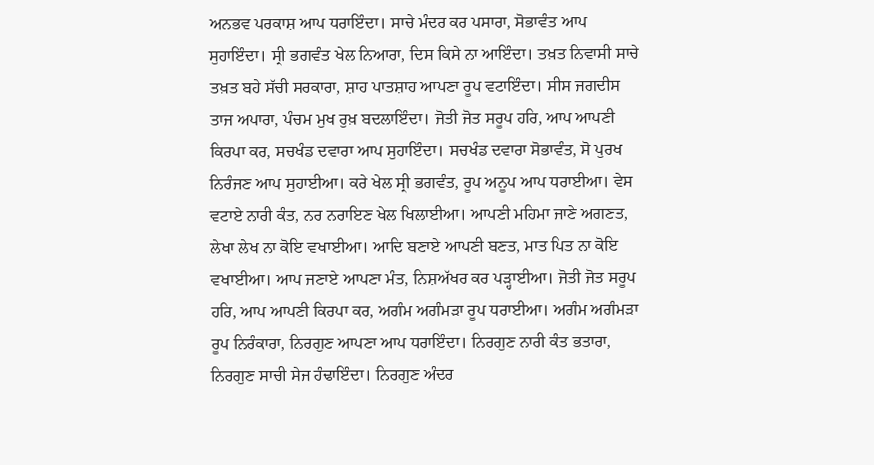ਅਨਭਵ ਪਰਕਾਸ਼ ਆਪ ਧਰਾਇੰਦਾ। ਸਾਚੇ ਮੰਦਰ ਕਰ ਪਸਾਰਾ, ਸੋਭਾਵੰਤ ਆਪ ਸੁਹਾਇੰਦਾ। ਸ੍ਰੀ ਭਗਵੰਤ ਖੇਲ ਨਿਆਰਾ, ਦਿਸ ਕਿਸੇ ਨਾ ਆਇੰਦਾ। ਤਖ਼ਤ ਨਿਵਾਸੀ ਸਾਚੇ ਤਖ਼ਤ ਬਹੇ ਸੱਚੀ ਸਰਕਾਰਾ, ਸ਼ਾਹ ਪਾਤਸ਼ਾਹ ਆਪਣਾ ਰੂਪ ਵਟਾਇੰਦਾ। ਸੀਸ ਜਗਦੀਸ ਤਾਜ ਅਪਾਰਾ, ਪੰਚਮ ਮੁਖ ਰੁਖ਼ ਬਦਲਾਇੰਦਾ। ਜੋਤੀ ਜੋਤ ਸਰੂਪ ਹਰਿ, ਆਪ ਆਪਣੀ ਕਿਰਪਾ ਕਰ, ਸਚਖੰਡ ਦਵਾਰਾ ਆਪ ਸੁਹਾਇੰਦਾ। ਸਚਖੰਡ ਦਵਾਰਾ ਸੋਭਾਵੰਤ, ਸੋ ਪੁਰਖ ਨਿਰੰਜਣ ਆਪ ਸੁਹਾਈਆ। ਕਰੇ ਖੇਲ ਸ੍ਰੀ ਭਗਵੰਤ, ਰੂਪ ਅਨੂਪ ਆਪ ਧਰਾਈਆ। ਵੇਸ ਵਟਾਏ ਨਾਰੀ ਕੰਤ, ਨਰ ਨਰਾਇਣ ਖੇਲ ਖਿਲਾਈਆ। ਆਪਣੀ ਮਹਿਮਾ ਜਾਣੇ ਅਗਣਤ, ਲੇਖਾ ਲੇਖ ਨਾ ਕੋਇ ਵਖਾਈਆ। ਆਦਿ ਬਣਾਏ ਆਪਣੀ ਬਣਤ, ਮਾਤ ਪਿਤ ਨਾ ਕੋਇ ਵਖਾਈਆ। ਆਪ ਜਣਾਏ ਆਪਣਾ ਮੰਤ, ਨਿਸ਼ਅੱਖਰ ਕਰ ਪੜ੍ਹਾਈਆ। ਜੋਤੀ ਜੋਤ ਸਰੂਪ ਹਰਿ, ਆਪ ਆਪਣੀ ਕਿਰਪਾ ਕਰ, ਅਗੰਮ ਅਗੰਮੜਾ ਰੂਪ ਧਰਾਈਆ। ਅਗੰਮ ਅਗੰਮੜਾ ਰੂਪ ਨਿਰੰਕਾਰਾ, ਨਿਰਗੁਣ ਆਪਣਾ ਆਪ ਧਰਾਇੰਦਾ। ਨਿਰਗੁਣ ਨਾਰੀ ਕੰਤ ਭਤਾਰਾ, ਨਿਰਗੁਣ ਸਾਚੀ ਸੇਜ ਹੰਢਾਇੰਦਾ। ਨਿਰਗੁਣ ਅੰਦਰ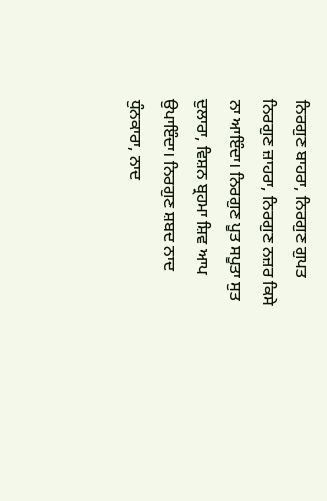ਨਿਰਗੁਣ ਬਾਹਰਾ, ਨਿਰਗੁਣ ਗੁਪਤ ਨਿਰਗੁਣ ਜ਼ਾਹਰਾ, ਨਿਰਗੁਣ ਨਜ਼ਰ ਕਿਸੇ ਨਾ ਆਇੰਦਾ। ਨਿਰਗੁਣ ਪੂਤ ਸਪੂਤਾ ਸੁਤ ਦੁਲਾਰਾ, ਵਿਸ਼ਨ ਬ੍ਰਹਮਾ ਸ਼ਿਵ ਆਪ ਉਪਾਇੰਦਾ। ਨਿਰਗੁਣ ਸ਼ਬਦ ਨਾਦ ਧੁੰਨਕਾਰਾ, ਨਾਦ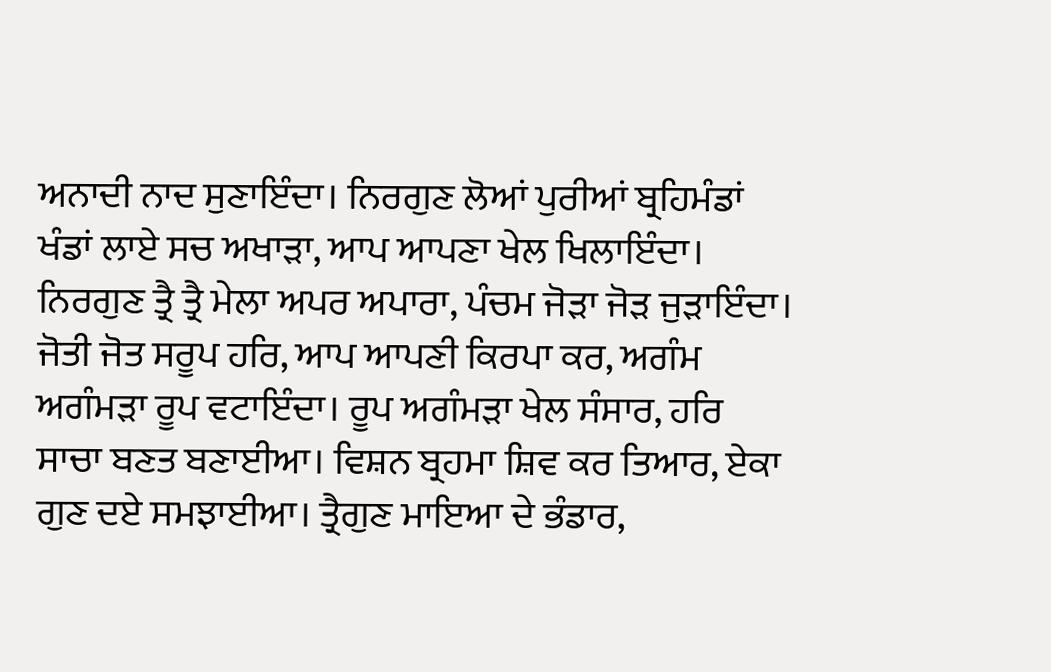ਅਨਾਦੀ ਨਾਦ ਸੁਣਾਇੰਦਾ। ਨਿਰਗੁਣ ਲੋਆਂ ਪੁਰੀਆਂ ਬ੍ਰਹਿਮੰਡਾਂ ਖੰਡਾਂ ਲਾਏ ਸਚ ਅਖਾੜਾ, ਆਪ ਆਪਣਾ ਖੇਲ ਖਿਲਾਇੰਦਾ। ਨਿਰਗੁਣ ਤ੍ਰੈ ਤ੍ਰੈ ਮੇਲਾ ਅਪਰ ਅਪਾਰਾ, ਪੰਚਮ ਜੋੜਾ ਜੋੜ ਜੁੜਾਇੰਦਾ। ਜੋਤੀ ਜੋਤ ਸਰੂਪ ਹਰਿ, ਆਪ ਆਪਣੀ ਕਿਰਪਾ ਕਰ, ਅਗੰਮ ਅਗੰਮੜਾ ਰੂਪ ਵਟਾਇੰਦਾ। ਰੂਪ ਅਗੰਮੜਾ ਖੇਲ ਸੰਸਾਰ, ਹਰਿ ਸਾਚਾ ਬਣਤ ਬਣਾਈਆ। ਵਿਸ਼ਨ ਬ੍ਰਹਮਾ ਸ਼ਿਵ ਕਰ ਤਿਆਰ, ਏਕਾ ਗੁਣ ਦਏ ਸਮਝਾਈਆ। ਤ੍ਰੈਗੁਣ ਮਾਇਆ ਦੇ ਭੰਡਾਰ,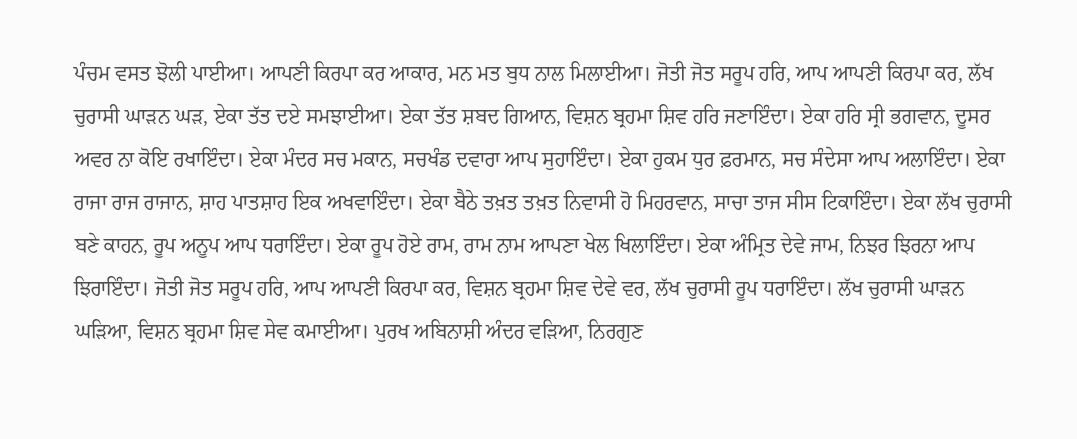ਪੰਚਮ ਵਸਤ ਝੋਲੀ ਪਾਈਆ। ਆਪਣੀ ਕਿਰਪਾ ਕਰ ਆਕਾਰ, ਮਨ ਮਤ ਬੁਧ ਨਾਲ ਮਿਲਾਈਆ। ਜੋਤੀ ਜੋਤ ਸਰੂਪ ਹਰਿ, ਆਪ ਆਪਣੀ ਕਿਰਪਾ ਕਰ, ਲੱਖ ਚੁਰਾਸੀ ਘਾੜਨ ਘੜ, ਏਕਾ ਤੱਤ ਦਏ ਸਮਝਾਈਆ। ਏਕਾ ਤੱਤ ਸ਼ਬਦ ਗਿਆਨ, ਵਿਸ਼ਨ ਬ੍ਰਹਮਾ ਸ਼ਿਵ ਹਰਿ ਜਣਾਇੰਦਾ। ਏਕਾ ਹਰਿ ਸ੍ਰੀ ਭਗਵਾਨ, ਦੂਸਰ ਅਵਰ ਨਾ ਕੋਇ ਰਖਾਇੰਦਾ। ਏਕਾ ਮੰਦਰ ਸਚ ਮਕਾਨ, ਸਚਖੰਡ ਦਵਾਰਾ ਆਪ ਸੁਹਾਇੰਦਾ। ਏਕਾ ਹੁਕਮ ਧੁਰ ਫ਼ਰਮਾਨ, ਸਚ ਸੰਦੇਸਾ ਆਪ ਅਲਾਇੰਦਾ। ਏਕਾ ਰਾਜਾ ਰਾਜ ਰਾਜਾਨ, ਸ਼ਾਹ ਪਾਤਸ਼ਾਹ ਇਕ ਅਖਵਾਇੰਦਾ। ਏਕਾ ਬੈਠੇ ਤਖ਼ਤ ਤਖ਼ਤ ਨਿਵਾਸੀ ਹੋ ਮਿਹਰਵਾਨ, ਸਾਚਾ ਤਾਜ ਸੀਸ ਟਿਕਾਇੰਦਾ। ਏਕਾ ਲੱਖ ਚੁਰਾਸੀ ਬਣੇ ਕਾਹਨ, ਰੂਪ ਅਨੂਪ ਆਪ ਧਰਾਇੰਦਾ। ਏਕਾ ਰੂਪ ਹੋਏ ਰਾਮ, ਰਾਮ ਨਾਮ ਆਪਣਾ ਖੇਲ ਖਿਲਾਇੰਦਾ। ਏਕਾ ਅੰਮ੍ਰਿਤ ਦੇਵੇ ਜਾਮ, ਨਿਝਰ ਝਿਰਨਾ ਆਪ ਝਿਰਾਇੰਦਾ। ਜੋਤੀ ਜੋਤ ਸਰੂਪ ਹਰਿ, ਆਪ ਆਪਣੀ ਕਿਰਪਾ ਕਰ, ਵਿਸ਼ਨ ਬ੍ਰਹਮਾ ਸ਼ਿਵ ਦੇਵੇ ਵਰ, ਲੱਖ ਚੁਰਾਸੀ ਰੂਪ ਧਰਾਇੰਦਾ। ਲੱਖ ਚੁਰਾਸੀ ਘਾੜਨ ਘੜਿਆ, ਵਿਸ਼ਨ ਬ੍ਰਹਮਾ ਸ਼ਿਵ ਸੇਵ ਕਮਾਈਆ। ਪੁਰਖ ਅਬਿਨਾਸ਼ੀ ਅੰਦਰ ਵੜਿਆ, ਨਿਰਗੁਣ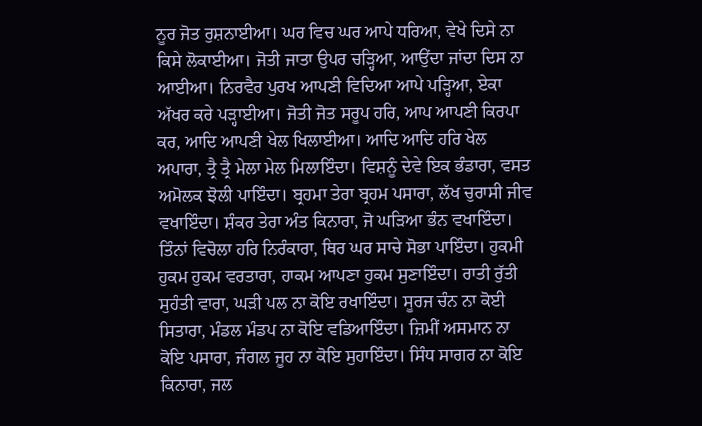ਨੂਰ ਜੋਤ ਰੁਸ਼ਨਾਈਆ। ਘਰ ਵਿਚ ਘਰ ਆਪੇ ਧਰਿਆ, ਵੇਖੇ ਦਿਸੇ ਨਾ ਕਿਸੇ ਲੋਕਾਈਆ। ਜੋਤੀ ਜਾਤਾ ਉਪਰ ਚੜ੍ਹਿਆ, ਆਉਂਦਾ ਜਾਂਦਾ ਦਿਸ ਨਾ ਆਈਆ। ਨਿਰਵੈਰ ਪੁਰਖ ਆਪਣੀ ਵਿਦਿਆ ਆਪੇ ਪੜ੍ਹਿਆ, ਏਕਾ ਅੱਖਰ ਕਰੇ ਪੜ੍ਹਾਈਆ। ਜੋਤੀ ਜੋਤ ਸਰੂਪ ਹਰਿ, ਆਪ ਆਪਣੀ ਕਿਰਪਾ ਕਰ, ਆਦਿ ਆਪਣੀ ਖੇਲ ਖਿਲਾਈਆ। ਆਦਿ ਆਦਿ ਹਰਿ ਖੇਲ ਅਪਾਰਾ, ਤ੍ਰੈ ਤ੍ਰੈ ਮੇਲਾ ਮੇਲ ਮਿਲਾਇੰਦਾ। ਵਿਸ਼ਨੂੰ ਦੇਵੇ ਇਕ ਭੰਡਾਰਾ, ਵਸਤ ਅਮੋਲਕ ਝੋਲੀ ਪਾਇੰਦਾ। ਬ੍ਰਹਮਾ ਤੇਰਾ ਬ੍ਰਹਮ ਪਸਾਰਾ, ਲੱਖ ਚੁਰਾਸੀ ਜੀਵ ਵਖਾਇੰਦਾ। ਸ਼ੰਕਰ ਤੇਰਾ ਅੰਤ ਕਿਨਾਰਾ, ਜੋ ਘੜਿਆ ਭੰਨ ਵਖਾਇੰਦਾ। ਤਿੰਨਾਂ ਵਿਚੋਲਾ ਹਰਿ ਨਿਰੰਕਾਰਾ, ਥਿਰ ਘਰ ਸਾਚੇ ਸੋਭਾ ਪਾਇੰਦਾ। ਹੁਕਮੀ ਹੁਕਮ ਹੁਕਮ ਵਰਤਾਰਾ, ਹਾਕਮ ਆਪਣਾ ਹੁਕਮ ਸੁਣਾਇੰਦਾ। ਰਾਤੀ ਰੁੱਤੀ ਸੁਹੰਤੀ ਵਾਰਾ, ਘੜੀ ਪਲ ਨਾ ਕੋਇ ਰਖਾਇੰਦਾ। ਸੂਰਜ ਚੰਨ ਨਾ ਕੋਈ ਸਿਤਾਰਾ, ਮੰਡਲ ਮੰਡਪ ਨਾ ਕੋਇ ਵਡਿਆਇੰਦਾ। ਜ਼ਿਮੀਂ ਅਸਮਾਨ ਨਾ ਕੋਇ ਪਸਾਰਾ, ਜੰਗਲ ਜੂਹ ਨਾ ਕੋਇ ਸੁਹਾਇੰਦਾ। ਸਿੰਧ ਸਾਗਰ ਨਾ ਕੋਇ ਕਿਨਾਰਾ, ਜਲ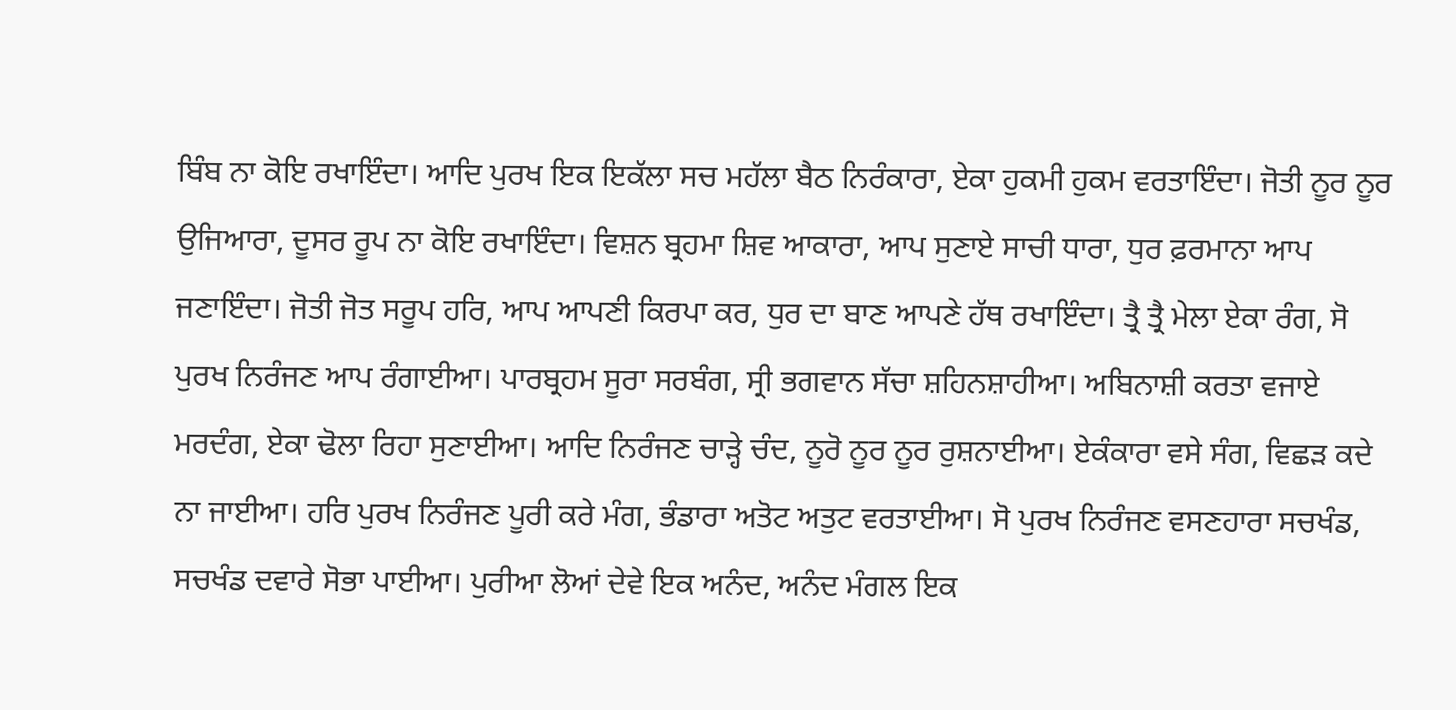ਬਿੰਬ ਨਾ ਕੋਇ ਰਖਾਇੰਦਾ। ਆਦਿ ਪੁਰਖ ਇਕ ਇਕੱਲਾ ਸਚ ਮਹੱਲਾ ਬੈਠ ਨਿਰੰਕਾਰਾ, ਏਕਾ ਹੁਕਮੀ ਹੁਕਮ ਵਰਤਾਇੰਦਾ। ਜੋਤੀ ਨੂਰ ਨੂਰ ਉਜਿਆਰਾ, ਦੂਸਰ ਰੂਪ ਨਾ ਕੋਇ ਰਖਾਇੰਦਾ। ਵਿਸ਼ਨ ਬ੍ਰਹਮਾ ਸ਼ਿਵ ਆਕਾਰਾ, ਆਪ ਸੁਣਾਏ ਸਾਚੀ ਧਾਰਾ, ਧੁਰ ਫ਼ਰਮਾਨਾ ਆਪ ਜਣਾਇੰਦਾ। ਜੋਤੀ ਜੋਤ ਸਰੂਪ ਹਰਿ, ਆਪ ਆਪਣੀ ਕਿਰਪਾ ਕਰ, ਧੁਰ ਦਾ ਬਾਣ ਆਪਣੇ ਹੱਥ ਰਖਾਇੰਦਾ। ਤ੍ਰੈ ਤ੍ਰੈ ਮੇਲਾ ਏਕਾ ਰੰਗ, ਸੋ ਪੁਰਖ ਨਿਰੰਜਣ ਆਪ ਰੰਗਾਈਆ। ਪਾਰਬ੍ਰਹਮ ਸੂਰਾ ਸਰਬੰਗ, ਸ੍ਰੀ ਭਗਵਾਨ ਸੱਚਾ ਸ਼ਹਿਨਸ਼ਾਹੀਆ। ਅਬਿਨਾਸ਼ੀ ਕਰਤਾ ਵਜਾਏ ਮਰਦੰਗ, ਏਕਾ ਢੋਲਾ ਰਿਹਾ ਸੁਣਾਈਆ। ਆਦਿ ਨਿਰੰਜਣ ਚਾੜ੍ਹੇ ਚੰਦ, ਨੂਰੋ ਨੂਰ ਨੂਰ ਰੁਸ਼ਨਾਈਆ। ਏਕੰਕਾਰਾ ਵਸੇ ਸੰਗ, ਵਿਛੜ ਕਦੇ ਨਾ ਜਾਈਆ। ਹਰਿ ਪੁਰਖ ਨਿਰੰਜਣ ਪੂਰੀ ਕਰੇ ਮੰਗ, ਭੰਡਾਰਾ ਅਤੋਟ ਅਤੁਟ ਵਰਤਾਈਆ। ਸੋ ਪੁਰਖ ਨਿਰੰਜਣ ਵਸਣਹਾਰਾ ਸਚਖੰਡ, ਸਚਖੰਡ ਦਵਾਰੇ ਸੋਭਾ ਪਾਈਆ। ਪੁਰੀਆ ਲੋਆਂ ਦੇਵੇ ਇਕ ਅਨੰਦ, ਅਨੰਦ ਮੰਗਲ ਇਕ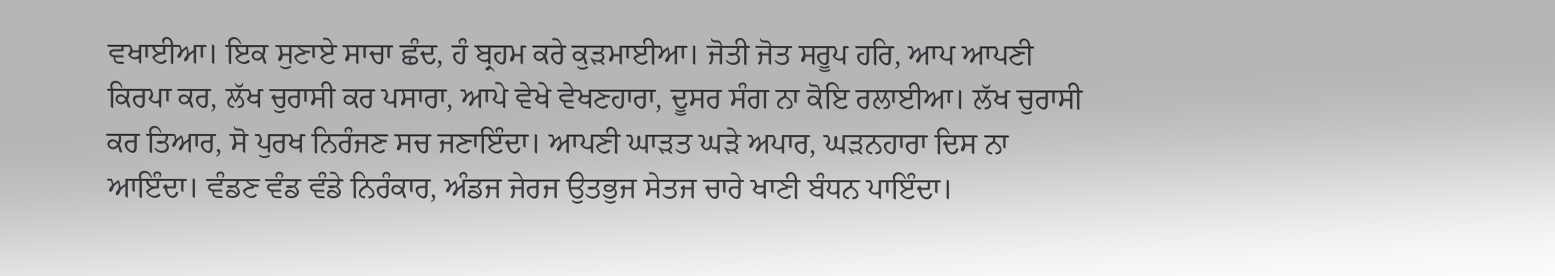ਵਖਾਈਆ। ਇਕ ਸੁਣਾਏ ਸਾਚਾ ਛੰਦ, ਹੰ ਬ੍ਰਹਮ ਕਰੇ ਕੁੜਮਾਈਆ। ਜੋਤੀ ਜੋਤ ਸਰੂਪ ਹਰਿ, ਆਪ ਆਪਣੀ ਕਿਰਪਾ ਕਰ, ਲੱਖ ਚੁਰਾਸੀ ਕਰ ਪਸਾਰਾ, ਆਪੇ ਵੇਖੇ ਵੇਖਣਹਾਰਾ, ਦੂਸਰ ਸੰਗ ਨਾ ਕੋਇ ਰਲਾਈਆ। ਲੱਖ ਚੁਰਾਸੀ ਕਰ ਤਿਆਰ, ਸੋ ਪੁਰਖ ਨਿਰੰਜਣ ਸਚ ਜਣਾਇੰਦਾ। ਆਪਣੀ ਘਾੜਤ ਘੜੇ ਅਪਾਰ, ਘੜਨਹਾਰਾ ਦਿਸ ਨਾ ਆਇੰਦਾ। ਵੰਡਣ ਵੰਡ ਵੰਡੇ ਨਿਰੰਕਾਰ, ਅੰਡਜ ਜੇਰਜ ਉਤਭੁਜ ਸੇਤਜ ਚਾਰੇ ਖਾਣੀ ਬੰਧਨ ਪਾਇੰਦਾ।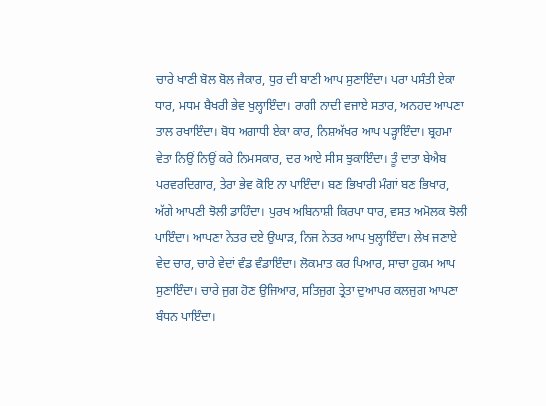ਚਾਰੇ ਖਾਣੀ ਬੋਲ ਬੋਲ ਜੈਕਾਰ, ਧੁਰ ਦੀ ਬਾਣੀ ਆਪ ਸੁਣਾਇੰਦਾ। ਪਰਾ ਪਸੰਤੀ ਏਕਾ ਧਾਰ, ਮਧਮ ਬੈਖਰੀ ਭੇਵ ਖੁਲ੍ਹਾਇੰਦਾ। ਰਾਗੀ ਨਾਦੀ ਵਜਾਏ ਸਤਾਰ, ਅਨਹਦ ਆਪਣਾ ਤਾਲ ਰਖਾਇੰਦਾ। ਬੋਧ ਅਗਾਧੀ ਏਕਾ ਕਾਰ, ਨਿਸ਼ਅੱਖਰ ਆਪ ਪੜ੍ਹਾਇੰਦਾ। ਬ੍ਰਹਮਾ ਵੇਤਾ ਨਿਉਂ ਨਿਉਂ ਕਰੇ ਨਿਮਸਕਾਰ, ਦਰ ਆਏ ਸੀਸ ਝੁਕਾਇੰਦਾ। ਤੂੰ ਦਾਤਾ ਬੇਐਬ ਪਰਵਰਦਿਗਾਰ, ਤੇਰਾ ਭੇਵ ਕੋਇ ਨਾ ਪਾਇੰਦਾ। ਬਣ ਭਿਖਾਰੀ ਮੰਗਾਂ ਬਣ ਭਿਖਾਰ, ਅੱਗੇ ਆਪਣੀ ਝੋਲੀ ਡਾਹਿੰਦਾ। ਪੁਰਖ ਅਬਿਨਾਸ਼ੀ ਕਿਰਪਾ ਧਾਰ, ਵਸਤ ਅਮੋਲਕ ਝੋਲੀ ਪਾਇੰਦਾ। ਆਪਣਾ ਨੇਤਰ ਦਏ ਉਘਾੜ, ਨਿਜ ਨੇਤਰ ਆਪ ਖੁਲ੍ਹਾਇੰਦਾ। ਲੇਖ ਜਣਾਏ ਵੇਦ ਚਾਰ, ਚਾਰੇ ਵੇਦਾਂ ਵੰਡ ਵੰਡਾਇੰਦਾ। ਲੋਕਮਾਤ ਕਰ ਪਿਆਰ, ਸਾਚਾ ਹੁਕਮ ਆਪ ਸੁਣਾਇੰਦਾ। ਚਾਰੇ ਜੁਗ ਹੋਣ ਉਜਿਆਰ, ਸਤਿਜੁਗ ਤ੍ਰੇਤਾ ਦੁਆਪਰ ਕਲਜੁਗ ਆਪਣਾ ਬੰਧਨ ਪਾਇੰਦਾ।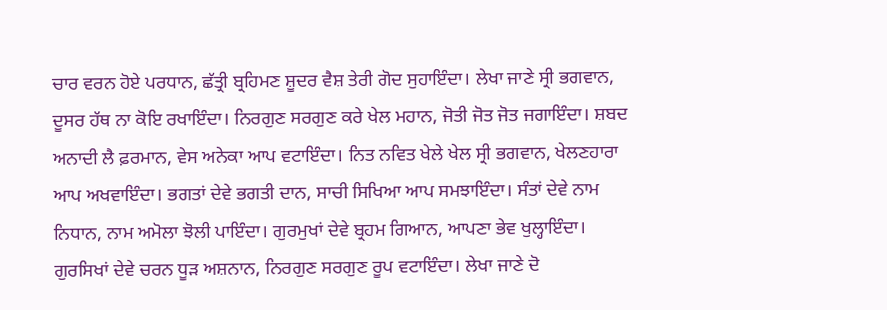ਚਾਰ ਵਰਨ ਹੋਏ ਪਰਧਾਨ, ਛੱਤ੍ਰੀ ਬ੍ਰਹਿਮਣ ਸ਼ੂਦਰ ਵੈਸ਼ ਤੇਰੀ ਗੋਦ ਸੁਹਾਇੰਦਾ। ਲੇਖਾ ਜਾਣੇ ਸ੍ਰੀ ਭਗਵਾਨ, ਦੂਸਰ ਹੱਥ ਨਾ ਕੋਇ ਰਖਾਇੰਦਾ। ਨਿਰਗੁਣ ਸਰਗੁਣ ਕਰੇ ਖੇਲ ਮਹਾਨ, ਜੋਤੀ ਜੋਤ ਜੋਤ ਜਗਾਇੰਦਾ। ਸ਼ਬਦ ਅਨਾਦੀ ਲੈ ਫ਼ਰਮਾਨ, ਵੇਸ ਅਨੇਕਾ ਆਪ ਵਟਾਇੰਦਾ। ਨਿਤ ਨਵਿਤ ਖੇਲੇ ਖੇਲ ਸ੍ਰੀ ਭਗਵਾਨ, ਖੇਲਣਹਾਰਾ ਆਪ ਅਖਵਾਇੰਦਾ। ਭਗਤਾਂ ਦੇਵੇ ਭਗਤੀ ਦਾਨ, ਸਾਚੀ ਸਿਖਿਆ ਆਪ ਸਮਝਾਇੰਦਾ। ਸੰਤਾਂ ਦੇਵੇ ਨਾਮ ਨਿਧਾਨ, ਨਾਮ ਅਮੋਲਾ ਝੋਲੀ ਪਾਇੰਦਾ। ਗੁਰਮੁਖਾਂ ਦੇਵੇ ਬ੍ਰਹਮ ਗਿਆਨ, ਆਪਣਾ ਭੇਵ ਖੁਲ੍ਹਾਇੰਦਾ। ਗੁਰਸਿਖਾਂ ਦੇਵੇ ਚਰਨ ਧੂੜ ਅਸ਼ਨਾਨ, ਨਿਰਗੁਣ ਸਰਗੁਣ ਰੂਪ ਵਟਾਇੰਦਾ। ਲੇਖਾ ਜਾਣੇ ਦੋ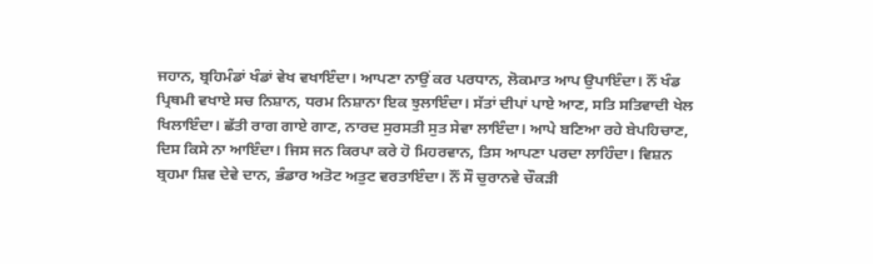ਜਹਾਨ, ਬ੍ਰਹਿਮੰਡਾਂ ਖੰਡਾਂ ਵੇਖ ਵਖਾਇੰਦਾ। ਆਪਣਾ ਨਾਉਂ ਕਰ ਪਰਧਾਨ, ਲੋਕਮਾਤ ਆਪ ਉਪਾਇੰਦਾ। ਨੌਂ ਖੰਡ ਪ੍ਰਿਥਮੀ ਵਖਾਏ ਸਚ ਨਿਸ਼ਾਨ, ਧਰਮ ਨਿਸ਼ਾਨਾ ਇਕ ਝੁਲਾਇੰਦਾ। ਸੱਤਾਂ ਦੀਪਾਂ ਪਾਏ ਆਣ, ਸਤਿ ਸਤਿਵਾਦੀ ਖੇਲ ਖਿਲਾਇੰਦਾ। ਛੱਤੀ ਰਾਗ ਗਾਏ ਗਾਣ, ਨਾਰਦ ਸੁਰਸਤੀ ਸੁਤ ਸੇਵਾ ਲਾਇੰਦਾ। ਆਪੇ ਬਣਿਆ ਰਹੇ ਬੇਪਹਿਚਾਣ, ਦਿਸ ਕਿਸੇ ਨਾ ਆਇੰਦਾ। ਜਿਸ ਜਨ ਕਿਰਪਾ ਕਰੇ ਹੋ ਮਿਹਰਵਾਨ, ਤਿਸ ਆਪਣਾ ਪਰਦਾ ਲਾਹਿੰਦਾ। ਵਿਸ਼ਨ ਬ੍ਰਹਮਾ ਸ਼ਿਵ ਦੇਵੇ ਦਾਨ, ਭੰਡਾਰ ਅਤੋਟ ਅਤੁਟ ਵਰਤਾਇੰਦਾ। ਨੌਂ ਸੌ ਚੁਰਾਨਵੇ ਚੌਕੜੀ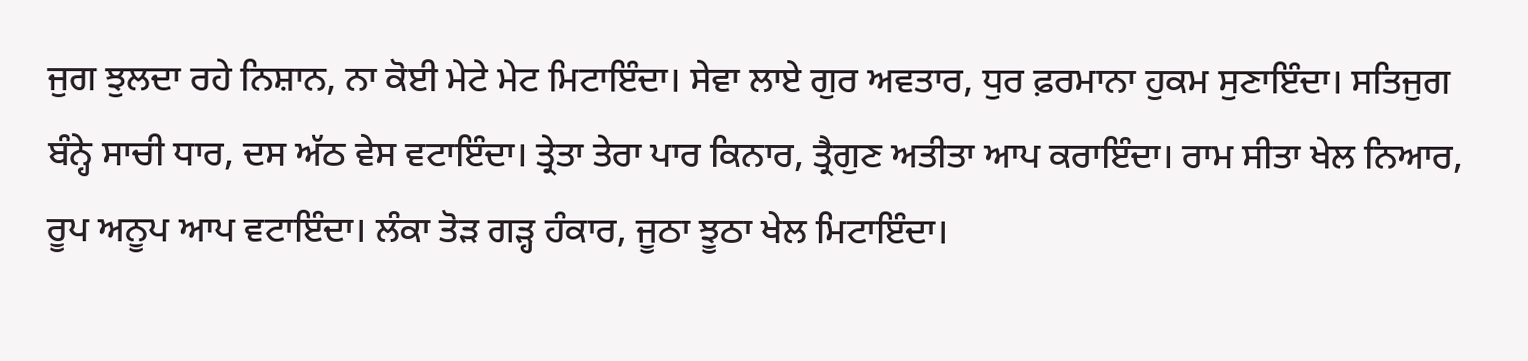ਜੁਗ ਝੁਲਦਾ ਰਹੇ ਨਿਸ਼ਾਨ, ਨਾ ਕੋਈ ਮੇਟੇ ਮੇਟ ਮਿਟਾਇੰਦਾ। ਸੇਵਾ ਲਾਏ ਗੁਰ ਅਵਤਾਰ, ਧੁਰ ਫ਼ਰਮਾਨਾ ਹੁਕਮ ਸੁਣਾਇੰਦਾ। ਸਤਿਜੁਗ ਬੰਨ੍ਹੇ ਸਾਚੀ ਧਾਰ, ਦਸ ਅੱਠ ਵੇਸ ਵਟਾਇੰਦਾ। ਤ੍ਰੇਤਾ ਤੇਰਾ ਪਾਰ ਕਿਨਾਰ, ਤ੍ਰੈਗੁਣ ਅਤੀਤਾ ਆਪ ਕਰਾਇੰਦਾ। ਰਾਮ ਸੀਤਾ ਖੇਲ ਨਿਆਰ, ਰੂਪ ਅਨੂਪ ਆਪ ਵਟਾਇੰਦਾ। ਲੰਕਾ ਤੋੜ ਗੜ੍ਹ ਹੰਕਾਰ, ਜੂਠਾ ਝੂਠਾ ਖੇਲ ਮਿਟਾਇੰਦਾ।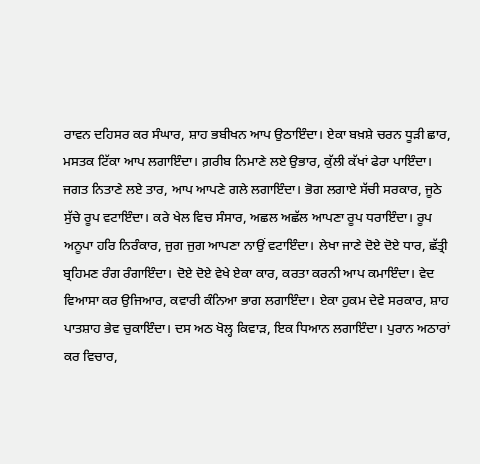ਰਾਵਨ ਦਹਿਸਰ ਕਰ ਸੰਘਾਰ, ਸ਼ਾਹ ਭਬੀਖਨ ਆਪ ਉਠਾਇੰਦਾ। ਏਕਾ ਬਖ਼ਸ਼ੇ ਚਰਨ ਧੂੜੀ ਛਾਰ, ਮਸਤਕ ਟਿੱਕਾ ਆਪ ਲਗਾਇੰਦਾ। ਗ਼ਰੀਬ ਨਿਮਾਣੇ ਲਏ ਉਭਾਰ, ਕੁੱਲੀ ਕੱਖਾਂ ਫੇਰਾ ਪਾਇੰਦਾ। ਜਗਤ ਨਿਤਾਣੇ ਲਏ ਤਾਰ, ਆਪ ਆਪਣੇ ਗਲੇ ਲਗਾਇੰਦਾ। ਭੋਗ ਲਗਾਏ ਸੱਚੀ ਸਰਕਾਰ, ਜੂਠੇ ਸੁੱਚੇ ਰੂਪ ਵਟਾਇੰਦਾ। ਕਰੇ ਖੇਲ ਵਿਚ ਸੰਸਾਰ, ਅਛਲ ਅਛੱਲ ਆਪਣਾ ਰੂਪ ਧਰਾਇੰਦਾ। ਰੂਪ ਅਨੂਪਾ ਹਰਿ ਨਿਰੰਕਾਰ, ਜੁਗ ਜੁਗ ਆਪਣਾ ਨਾਉਂ ਵਟਾਇੰਦਾ। ਲੇਖਾ ਜਾਣੇ ਦੋਏ ਦੋਏ ਧਾਰ, ਛੱਤ੍ਰੀ ਬ੍ਰਹਿਮਣ ਰੰਗ ਰੰਗਾਇੰਦਾ। ਦੋਏ ਦੋਏ ਵੇਖੇ ਏਕਾ ਕਾਰ, ਕਰਤਾ ਕਰਨੀ ਆਪ ਕਮਾਇੰਦਾ। ਵੇਦ ਵਿਆਸਾ ਕਰ ਉਜਿਆਰ, ਕਵਾਰੀ ਕੰਨਿਆ ਭਾਗ ਲਗਾਇੰਦਾ। ਏਕਾ ਹੁਕਮ ਦੇਵੇ ਸਰਕਾਰ, ਸ਼ਾਹ ਪਾਤਸ਼ਾਹ ਭੇਵ ਚੁਕਾਇੰਦਾ। ਦਸ ਅਠ ਖੋਲ੍ਹ ਕਿਵਾੜ, ਇਕ ਧਿਆਨ ਲਗਾਇੰਦਾ। ਪੁਰਾਨ ਅਠਾਰਾਂ ਕਰ ਵਿਚਾਰ,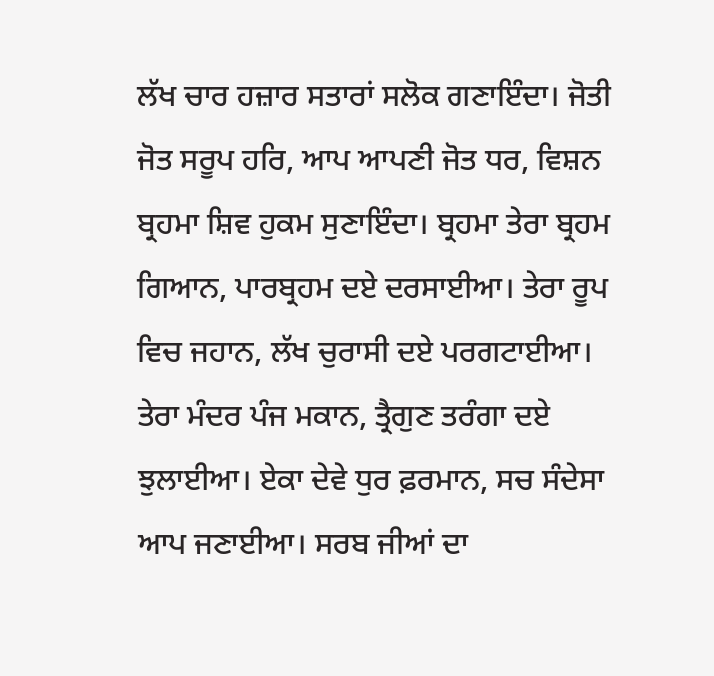ਲੱਖ ਚਾਰ ਹਜ਼ਾਰ ਸਤਾਰਾਂ ਸਲੋਕ ਗਣਾਇੰਦਾ। ਜੋਤੀ ਜੋਤ ਸਰੂਪ ਹਰਿ, ਆਪ ਆਪਣੀ ਜੋਤ ਧਰ, ਵਿਸ਼ਨ ਬ੍ਰਹਮਾ ਸ਼ਿਵ ਹੁਕਮ ਸੁਣਾਇੰਦਾ। ਬ੍ਰਹਮਾ ਤੇਰਾ ਬ੍ਰਹਮ ਗਿਆਨ, ਪਾਰਬ੍ਰਹਮ ਦਏ ਦਰਸਾਈਆ। ਤੇਰਾ ਰੂਪ ਵਿਚ ਜਹਾਨ, ਲੱਖ ਚੁਰਾਸੀ ਦਏ ਪਰਗਟਾਈਆ। ਤੇਰਾ ਮੰਦਰ ਪੰਜ ਮਕਾਨ, ਤ੍ਰੈਗੁਣ ਤਰੰਗਾ ਦਏ ਝੁਲਾਈਆ। ਏਕਾ ਦੇਵੇ ਧੁਰ ਫ਼ਰਮਾਨ, ਸਚ ਸੰਦੇਸਾ ਆਪ ਜਣਾਈਆ। ਸਰਬ ਜੀਆਂ ਦਾ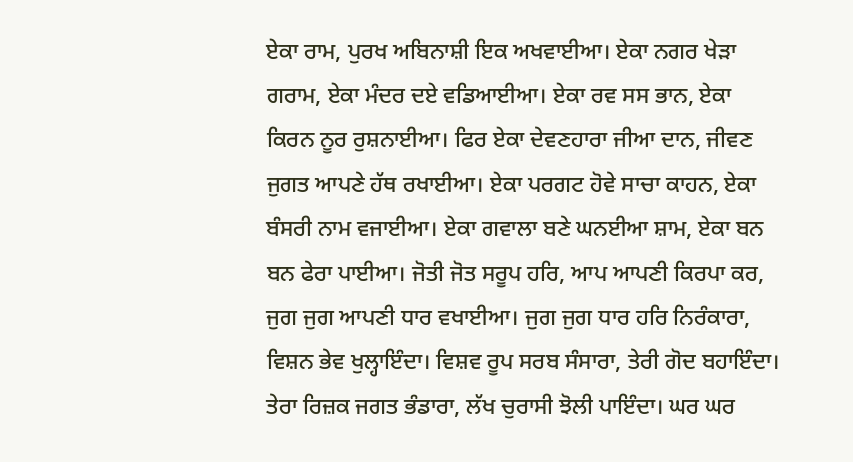ਏਕਾ ਰਾਮ, ਪੁਰਖ ਅਬਿਨਾਸ਼ੀ ਇਕ ਅਖਵਾਈਆ। ਏਕਾ ਨਗਰ ਖੇੜਾ ਗਰਾਮ, ਏਕਾ ਮੰਦਰ ਦਏ ਵਡਿਆਈਆ। ਏਕਾ ਰਵ ਸਸ ਭਾਨ, ਏਕਾ ਕਿਰਨ ਨੂਰ ਰੁਸ਼ਨਾਈਆ। ਫਿਰ ਏਕਾ ਦੇਵਣਹਾਰਾ ਜੀਆ ਦਾਨ, ਜੀਵਣ ਜੁਗਤ ਆਪਣੇ ਹੱਥ ਰਖਾਈਆ। ਏਕਾ ਪਰਗਟ ਹੋਵੇ ਸਾਚਾ ਕਾਹਨ, ਏਕਾ ਬੰਸਰੀ ਨਾਮ ਵਜਾਈਆ। ਏਕਾ ਗਵਾਲਾ ਬਣੇ ਘਨਈਆ ਸ਼ਾਮ, ਏਕਾ ਬਨ ਬਨ ਫੇਰਾ ਪਾਈਆ। ਜੋਤੀ ਜੋਤ ਸਰੂਪ ਹਰਿ, ਆਪ ਆਪਣੀ ਕਿਰਪਾ ਕਰ, ਜੁਗ ਜੁਗ ਆਪਣੀ ਧਾਰ ਵਖਾਈਆ। ਜੁਗ ਜੁਗ ਧਾਰ ਹਰਿ ਨਿਰੰਕਾਰਾ, ਵਿਸ਼ਨ ਭੇਵ ਖੁਲ੍ਹਾਇੰਦਾ। ਵਿਸ਼ਵ ਰੂਪ ਸਰਬ ਸੰਸਾਰਾ, ਤੇਰੀ ਗੋਦ ਬਹਾਇੰਦਾ। ਤੇਰਾ ਰਿਜ਼ਕ ਜਗਤ ਭੰਡਾਰਾ, ਲੱਖ ਚੁਰਾਸੀ ਝੋਲੀ ਪਾਇੰਦਾ। ਘਰ ਘਰ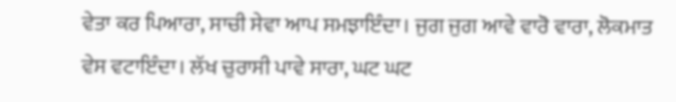ਵੇਤਾ ਕਰ ਪਿਆਰਾ, ਸਾਚੀ ਸੇਵਾ ਆਪ ਸਮਝਾਇੰਦਾ। ਜੁਗ ਜੁਗ ਆਵੇ ਵਾਰੋ ਵਾਰਾ, ਲੋਕਮਾਤ ਵੇਸ ਵਟਾਇੰਦਾ। ਲੱਖ ਚੁਰਾਸੀ ਪਾਵੇ ਸਾਰਾ, ਘਟ ਘਟ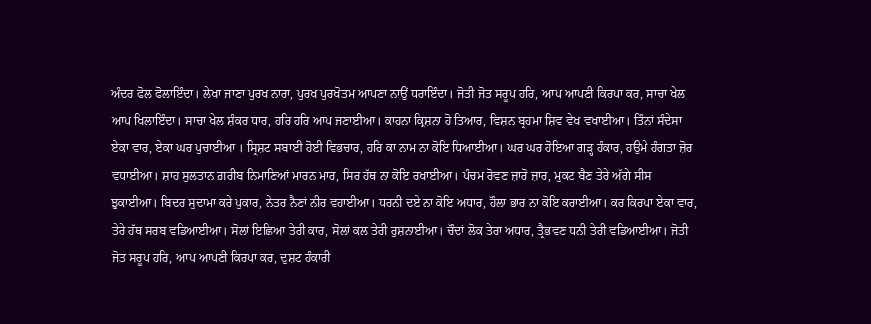ਅੰਦਰ ਫੋਲ ਫੋਲਾਇੰਦਾ। ਲੇਖਾ ਜਾਣਾ ਪੁਰਖ ਨਾਰਾ, ਪੁਰਖ ਪੁਰਖੋਤਮ ਆਪਣਾ ਨਾਉਂ ਧਰਾਇੰਦਾ। ਜੋਤੀ ਜੋਤ ਸਰੂਪ ਹਰਿ, ਆਪ ਆਪਣੀ ਕਿਰਪਾ ਕਰ, ਸਾਚਾ ਖੇਲ ਆਪ ਖਿਲਾਇੰਦਾ। ਸਾਚਾ ਖੇਲ ਸ਼ੰਕਰ ਧਾਰ, ਹਰਿ ਹਰਿ ਆਪ ਜਣਾਈਆ। ਕਾਹਨਾ ਕ੍ਰਿਸ਼ਨਾ ਹੋ ਤਿਆਰ, ਵਿਸ਼ਨ ਬ੍ਰਹਮਾ ਸ਼ਿਵ ਵੇਖ ਵਖਾਈਆ। ਤਿੰਨਾਂ ਸੰਦੇਸਾ ਏਕਾ ਵਾਰ, ਏਕਾ ਘਰ ਪੁਚਾਈਆ । ਸ੍ਰਿਸ਼ਟ ਸਬਾਈ ਹੋਈ ਵਿਭਚਾਰ, ਹਰਿ ਕਾ ਨਾਮ ਨਾ ਕੋਇ ਧਿਆਈਆ। ਘਰ ਘਰ ਹੋਇਆ ਗੜ੍ਹ ਹੰਕਾਰ, ਹਉਮੇ ਹੰਗਤਾ ਜ਼ੋਰ ਵਧਾਈਆ। ਸ਼ਾਹ ਸੁਲਤਾਨ ਗ਼ਰੀਬ ਨਿਮਾਣਿਆਂ ਮਾਰਨ ਮਾਰ, ਸਿਰ ਹੱਥ ਨਾ ਕੋਇ ਰਖਾਈਆ। ਪੰਚਮ ਰੋਵਣ ਜ਼ਾਰੋ ਜ਼ਾਰ, ਮੁਕਟ ਬੈਣ ਤੇਰੇ ਅੱਗੇ ਸੀਸ ਝੁਕਾਈਆ। ਬਿਦਰ ਸੁਦਾਮਾ ਕਰੇ ਪੁਕਾਰ, ਨੇਤਰ ਨੈਣਾਂ ਨੀਰ ਵਹਾਈਆ। ਧਰਨੀ ਦਏ ਨਾ ਕੋਇ ਅਧਾਰ, ਹੌਲਾ ਭਾਰ ਨਾ ਕੋਇ ਕਰਾਈਆ। ਕਰ ਕਿਰਪਾ ਏਕਾ ਵਾਰ, ਤੇਰੇ ਹੱਥ ਸਰਬ ਵਡਿਆਈਆ। ਸੋਲਾਂ ਇਛਿਆ ਤੇਰੀ ਕਾਰ, ਸੋਲਾਂ ਕਲ ਤੇਰੀ ਰੁਸ਼ਨਾਈਆ। ਚੌਦਾਂ ਲੋਕ ਤੇਰਾ ਅਧਾਰ, ਤ੍ਰੈਭਵਣ ਧਨੀ ਤੇਰੀ ਵਡਿਆਈਆ। ਜੋਤੀ ਜੋਤ ਸਰੂਪ ਹਰਿ, ਆਪ ਆਪਣੀ ਕਿਰਪਾ ਕਰ, ਦੁਸ਼ਟ ਹੰਕਾਰੀ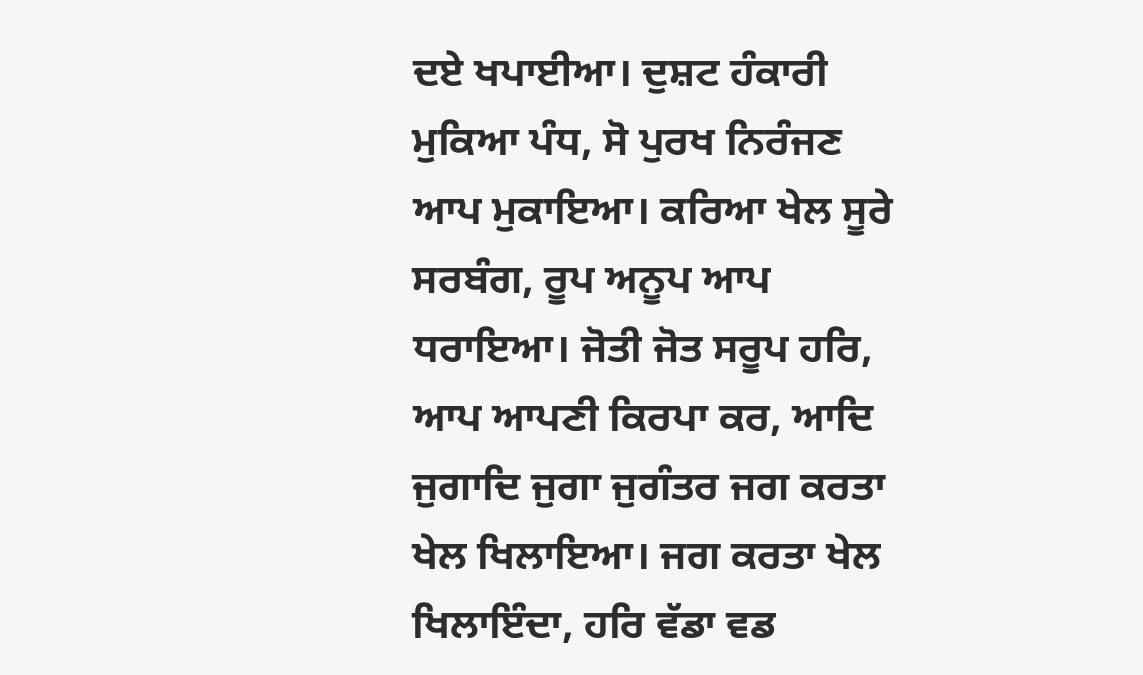ਦਏ ਖਪਾਈਆ। ਦੁਸ਼ਟ ਹੰਕਾਰੀ ਮੁਕਿਆ ਪੰਧ, ਸੋ ਪੁਰਖ ਨਿਰੰਜਣ ਆਪ ਮੁਕਾਇਆ। ਕਰਿਆ ਖੇਲ ਸੂਰੇ ਸਰਬੰਗ, ਰੂਪ ਅਨੂਪ ਆਪ ਧਰਾਇਆ। ਜੋਤੀ ਜੋਤ ਸਰੂਪ ਹਰਿ, ਆਪ ਆਪਣੀ ਕਿਰਪਾ ਕਰ, ਆਦਿ ਜੁਗਾਦਿ ਜੁਗਾ ਜੁਗੰਤਰ ਜਗ ਕਰਤਾ ਖੇਲ ਖਿਲਾਇਆ। ਜਗ ਕਰਤਾ ਖੇਲ ਖਿਲਾਇੰਦਾ, ਹਰਿ ਵੱਡਾ ਵਡ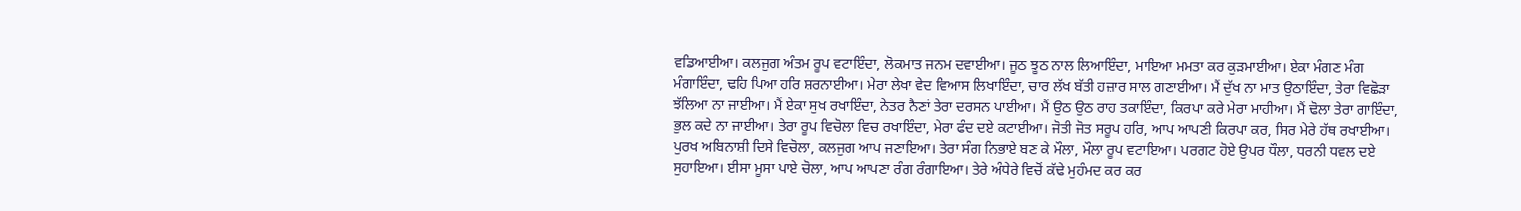ਵਡਿਆਈਆ। ਕਲਜੁਗ ਅੰਤਮ ਰੂਪ ਵਟਾਇੰਦਾ, ਲੋਕਮਾਤ ਜਨਮ ਦਵਾਈਆ। ਜੂਠ ਝੂਠ ਨਾਲ ਲਿਆਇੰਦਾ, ਮਾਇਆ ਮਮਤਾ ਕਰ ਕੁੜਮਾਈਆ। ਏਕਾ ਮੰਗਣ ਮੰਗ ਮੰਗਾਇੰਦਾ, ਢਹਿ ਪਿਆ ਹਰਿ ਸ਼ਰਨਾਈਆ। ਮੇਰਾ ਲੇਖਾ ਵੇਦ ਵਿਆਸ ਲਿਖਾਇੰਦਾ, ਚਾਰ ਲੱਖ ਬੱਤੀ ਹਜ਼ਾਰ ਸਾਲ ਗਣਾਈਆ। ਮੈਂ ਦੁੱਖ ਨਾ ਮਾਤ ਉਠਾਇੰਦਾ, ਤੇਰਾ ਵਿਛੋੜਾ ਝੱਲਿਆ ਨਾ ਜਾਈਆ। ਮੈਂ ਏਕਾ ਸੁਖ ਰਖਾਇੰਦਾ, ਨੇਤਰ ਨੈਣਾਂ ਤੇਰਾ ਦਰਸਨ ਪਾਈਆ। ਮੈਂ ਉਠ ਉਠ ਰਾਹ ਤਕਾਇੰਦਾ, ਕਿਰਪਾ ਕਰੇ ਮੇਰਾ ਮਾਹੀਆ। ਮੈਂ ਢੋਲਾ ਤੇਰਾ ਗਾਇੰਦਾ, ਭੁਲ ਕਦੇ ਨਾ ਜਾਈਆ। ਤੇਰਾ ਰੂਪ ਵਿਚੋਲਾ ਵਿਚ ਰਖਾਇੰਦਾ, ਮੇਰਾ ਫੰਦ ਦਏ ਕਟਾਈਆ। ਜੋਤੀ ਜੋਤ ਸਰੂਪ ਹਰਿ, ਆਪ ਆਪਣੀ ਕਿਰਪਾ ਕਰ, ਸਿਰ ਮੇਰੇ ਹੱਥ ਰਖਾਈਆ। ਪੁਰਖ ਅਬਿਨਾਸ਼ੀ ਦਿਸੇ ਵਿਚੋਲਾ, ਕਲਜੁਗ ਆਪ ਜਣਾਇਆ। ਤੇਰਾ ਸੰਗ ਨਿਭਾਏ ਬਣ ਕੇ ਮੌਲਾ, ਮੌਲਾ ਰੂਪ ਵਟਾਇਆ। ਪਰਗਟ ਹੋਏ ਉਪਰ ਧੌਲਾ, ਧਰਨੀ ਧਵਲ ਦਏ ਸੁਹਾਇਆ। ਈਸਾ ਮੂਸਾ ਪਾਏ ਚੋਲਾ, ਆਪ ਆਪਣਾ ਰੰਗ ਰੰਗਾਇਆ। ਤੇਰੇ ਅੰਧੇਰੇ ਵਿਚੋਂ ਕੱਢੇ ਮੁਹੰਮਦ ਕਰ ਕਰ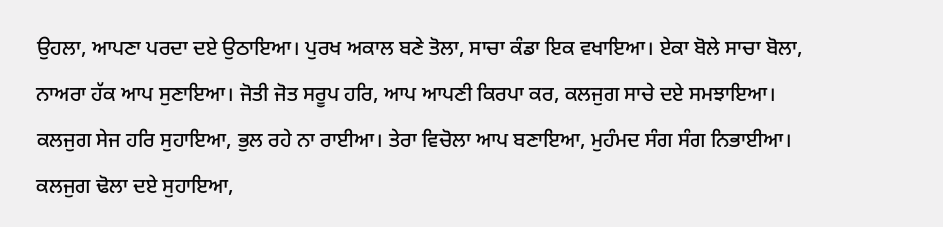ਉਹਲਾ, ਆਪਣਾ ਪਰਦਾ ਦਏ ਉਠਾਇਆ। ਪੁਰਖ ਅਕਾਲ ਬਣੇ ਤੋਲਾ, ਸਾਚਾ ਕੰਡਾ ਇਕ ਵਖਾਇਆ। ਏਕਾ ਬੋਲੇ ਸਾਚਾ ਬੋਲਾ, ਨਾਅਰਾ ਹੱਕ ਆਪ ਸੁਣਾਇਆ। ਜੋਤੀ ਜੋਤ ਸਰੂਪ ਹਰਿ, ਆਪ ਆਪਣੀ ਕਿਰਪਾ ਕਰ, ਕਲਜੁਗ ਸਾਚੇ ਦਏ ਸਮਝਾਇਆ। ਕਲਜੁਗ ਸੇਜ ਹਰਿ ਸੁਹਾਇਆ, ਭੁਲ ਰਹੇ ਨਾ ਰਾਈਆ। ਤੇਰਾ ਵਿਚੋਲਾ ਆਪ ਬਣਾਇਆ, ਮੁਹੰਮਦ ਸੰਗ ਸੰਗ ਨਿਭਾਈਆ। ਕਲਜੁਗ ਢੋਲਾ ਦਏ ਸੁਹਾਇਆ,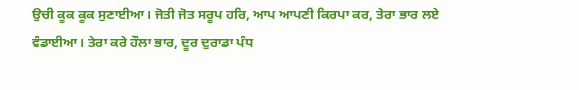ਉਚੀ ਕੂਕ ਕੂਕ ਸੁਣਾਈਆ। ਜੋਤੀ ਜੋਤ ਸਰੂਪ ਹਰਿ, ਆਪ ਆਪਣੀ ਕਿਰਪਾ ਕਰ, ਤੇਰਾ ਭਾਰ ਲਏ ਵੰਡਾਈਆ। ਤੇਰਾ ਕਰੇ ਹੌਲਾ ਭਾਰ, ਦੂਰ ਦੁਰਾਡਾ ਪੰਧ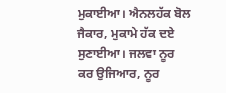ਮੁਕਾਈਆ। ਐਨਲਹੱਕ ਬੋਲ ਜੈਕਾਰ, ਮੁਕਾਮੇ ਹੱਕ ਦਏ ਸੁਣਾਈਆ। ਜਲਵਾ ਨੂਰ ਕਰ ਉਜਿਆਰ, ਨੂਰ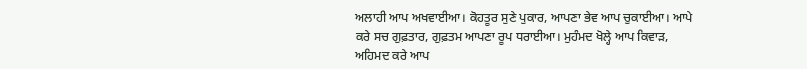ਅਲਾਹੀ ਆਪ ਅਖਵਾਈਆ। ਕੋਹਤੂਰ ਸੁਣੇ ਪੁਕਾਰ, ਆਪਣਾ ਭੇਵ ਆਪ ਚੁਕਾਈਆ। ਆਪੇ ਕਰੇ ਸਚ ਗੁਫ਼ਤਾਰ, ਗੁਫ਼ਤਮ ਆਪਣਾ ਰੂਪ ਧਰਾਈਆ। ਮੁਹੰਮਦ ਖੋਲ੍ਹੇ ਆਪ ਕਿਵਾੜ, ਅਹਿਮਦ ਕਰੇ ਆਪ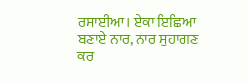ਰਸਾਈਆ। ਏਕਾ ਇਛਿਆ ਬਣਾਏ ਨਾਰ, ਨਾਰ ਸੁਹਾਗਣ ਕਰ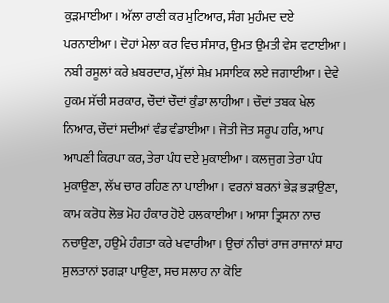ਕੁੜਮਾਈਆ। ਅੱਲਾ ਰਾਣੀ ਕਰ ਮੁਟਿਆਰ, ਸੰਗ ਮੁਹੰਮਦ ਦਏ ਪਰਨਾਈਆ। ਦੋਹਾਂ ਮੇਲਾ ਕਰ ਵਿਚ ਸੰਸਾਰ, ਉਮਤ ਉਮਤੀ ਵੇਸ ਵਟਾਈਆ। ਨਬੀ ਰਸੂਲਾਂ ਕਰੇ ਖ਼ਬਰਦਾਰ, ਮੁੱਲਾਂ ਸ਼ੇਖ਼ ਮਸਾਇਕ ਲਏ ਜਗਾਈਆ। ਦੇਵੇ ਹੁਕਮ ਸੱਚੀ ਸਰਕਾਰ, ਚੌਦਾਂ ਚੌਦਾਂ ਕੁੰਡਾ ਲਾਹੀਆ। ਚੌਦਾਂ ਤਬਕ ਖੇਲ ਨਿਆਰ, ਚੌਦਾਂ ਸਦੀਆਂ ਵੰਡ ਵੰਡਾਈਆ। ਜੋਤੀ ਜੋਤ ਸਰੂਪ ਹਰਿ, ਆਪ ਆਪਣੀ ਕਿਰਪਾ ਕਰ, ਤੇਰਾ ਪੰਧ ਦਏ ਮੁਕਾਈਆ। ਕਲਜੁਗ ਤੇਰਾ ਪੰਧ ਮੁਕਾਉਣਾ, ਲੱਖ ਚਾਰ ਰਹਿਣ ਨਾ ਪਾਈਆ। ਵਰਨਾਂ ਬਰਨਾਂ ਭੇੜ ਭੜਾਉਣਾ, ਕਾਮ ਕਰੋਧ ਲੋਭ ਮੋਹ ਹੰਕਾਰ ਹੋਏ ਹਲਕਾਈਆ। ਆਸਾ ਤ੍ਰਿਸਨਾ ਨਾਚ ਨਚਾਉਣਾ, ਹਉਮੇ ਹੰਗਤਾ ਕਰੇ ਖਵਾਰੀਆ। ਉਚਾਂ ਨੀਚਾਂ ਰਾਜ ਰਾਜਾਨਾਂ ਸ਼ਾਹ ਸੁਲਤਾਨਾਂ ਝਗੜਾ ਪਾਉਣਾ, ਸਚ ਸਲਾਹ ਨਾ ਕੋਇ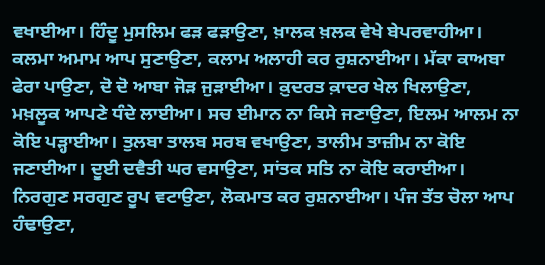ਵਖਾਈਆ। ਹਿੰਦੂ ਮੁਸਲਿਮ ਫੜ ਫੜਾਉਣਾ, ਖ਼ਾਲਕ ਖ਼ਲਕ ਵੇਖੇ ਬੇਪਰਵਾਹੀਆ। ਕਲਮਾ ਅਮਾਮ ਆਪ ਸੁਣਾਉਣਾ, ਕਲਾਮ ਅਲਾਹੀ ਕਰ ਰੁਸ਼ਨਾਈਆ। ਮੱਕਾ ਕਾਅਬਾ ਫੇਰਾ ਪਾਉਣਾ, ਦੋ ਦੋ ਆਬਾ ਜੋੜ ਜੁੜਾਈਆ। ਕ਼ੁਦਰਤ ਕ਼ਾਦਰ ਖੇਲ ਖਿਲਾਉਣਾ, ਮਖ਼ਲੂਕ ਆਪਣੇ ਧੰਦੇ ਲਾਈਆ। ਸਚ ਈਮਾਨ ਨਾ ਕਿਸੇ ਜਣਾਉਣਾ, ਇਲਮ ਆਲਮ ਨਾ ਕੋਇ ਪੜ੍ਹਾਈਆ। ਤੁਲਬਾ ਤਾਲਬ ਸਰਬ ਵਖਾਉਣਾ, ਤਾਲੀਮ ਤਾਜ਼ੀਮ ਨਾ ਕੋਇ ਜਣਾਈਆ। ਦੂਈ ਦਵੈਤੀ ਘਰ ਵਸਾਉਣਾ, ਸਾਂਤਕ ਸਤਿ ਨਾ ਕੋਇ ਕਰਾਈਆ। ਨਿਰਗੁਣ ਸਰਗੁਣ ਰੂਪ ਵਟਾਉਣਾ, ਲੋਕਮਾਤ ਕਰ ਰੁਸ਼ਨਾਈਆ। ਪੰਜ ਤੱਤ ਚੋਲਾ ਆਪ ਹੰਢਾਉਣਾ,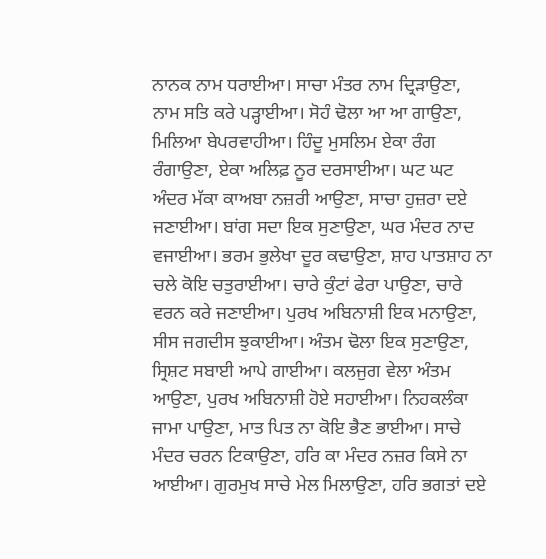ਨਾਨਕ ਨਾਮ ਧਰਾਈਆ। ਸਾਚਾ ਮੰਤਰ ਨਾਮ ਦ੍ਰਿੜਾਉਣਾ, ਨਾਮ ਸਤਿ ਕਰੇ ਪੜ੍ਹਾਈਆ। ਸੋਹੰ ਢੋਲਾ ਆ ਆ ਗਾਉਣਾ, ਮਿਲਿਆ ਬੇਪਰਵਾਹੀਆ। ਹਿੰਦੂ ਮੁਸਲਿਮ ਏਕਾ ਰੰਗ ਰੰਗਾਉਣਾ, ਏਕਾ ਅਲਿਫ਼ ਨੂਰ ਦਰਸਾਈਆ। ਘਟ ਘਟ ਅੰਦਰ ਮੱਕਾ ਕਾਅਬਾ ਨਜ਼ਰੀ ਆਉਣਾ, ਸਾਚਾ ਹੁਜ਼ਰਾ ਦਏ ਜਣਾਈਆ। ਬਾਂਗ ਸਦਾ ਇਕ ਸੁਣਾਉਣਾ, ਘਰ ਮੰਦਰ ਨਾਦ ਵਜਾਈਆ। ਭਰਮ ਭੁਲੇਖਾ ਦੂਰ ਕਢਾਉਣਾ, ਸ਼ਾਹ ਪਾਤਸ਼ਾਹ ਨਾ ਚਲੇ ਕੋਇ ਚਤੁਰਾਈਆ। ਚਾਰੇ ਕੁੰਟਾਂ ਫੇਰਾ ਪਾਉਣਾ, ਚਾਰੇ ਵਰਨ ਕਰੇ ਜਣਾਈਆ। ਪੁਰਖ ਅਬਿਨਾਸ਼ੀ ਇਕ ਮਨਾਉਣਾ, ਸੀਸ ਜਗਦੀਸ ਝੁਕਾਈਆ। ਅੰਤਮ ਢੋਲਾ ਇਕ ਸੁਣਾਉਣਾ, ਸ੍ਰਿਸ਼ਟ ਸਬਾਈ ਆਪੇ ਗਾਈਆ। ਕਲਜੁਗ ਵੇਲਾ ਅੰਤਮ ਆਉਣਾ, ਪੁਰਖ ਅਬਿਨਾਸ਼ੀ ਹੋਏ ਸਹਾਈਆ। ਨਿਹਕਲੰਕਾ ਜਾਮਾ ਪਾਉਣਾ, ਮਾਤ ਪਿਤ ਨਾ ਕੋਇ ਭੈਣ ਭਾਈਆ। ਸਾਚੇ ਮੰਦਰ ਚਰਨ ਟਿਕਾਉਣਾ, ਹਰਿ ਕਾ ਮੰਦਰ ਨਜ਼ਰ ਕਿਸੇ ਨਾ ਆਈਆ। ਗੁਰਮੁਖ ਸਾਚੇ ਮੇਲ ਮਿਲਾਉਣਾ, ਹਰਿ ਭਗਤਾਂ ਦਏ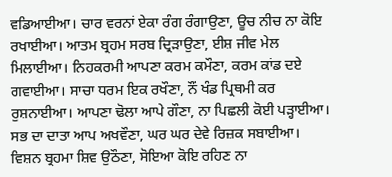ਵਡਿਆਈਆ। ਚਾਰ ਵਰਨਾਂ ਏਕਾ ਰੰਗ ਰੰਗਾਉਣਾ, ਊਚ ਨੀਚ ਨਾ ਕੋਇ ਰਖਾਈਆ। ਆਤਮ ਬ੍ਰਹਮ ਸਰਬ ਦ੍ਰਿੜਾਉਣਾ, ਈਸ਼ ਜੀਵ ਮੇਲ ਮਿਲਾਈਆ। ਨਿਹਕਰਮੀ ਆਪਣਾ ਕਰਮ ਕਮੌਣਾ, ਕਰਮ ਕਾਂਡ ਦਏ ਗਵਾਈਆ। ਸਾਚਾ ਧਰਮ ਇਕ ਰਖੌਣਾ, ਨੌਂ ਖੰਡ ਪ੍ਰਿਥਮੀ ਕਰ ਰੁਸ਼ਨਾਈਆ। ਆਪਣਾ ਢੋਲਾ ਆਪੇ ਗੌਣਾ, ਨਾ ਪਿਛਲੀ ਕੋਈ ਪੜ੍ਹਾਈਆ। ਸਭ ਦਾ ਦਾਤਾ ਆਪ ਅਖਵੌਣਾ, ਘਰ ਘਰ ਦੇਵੇ ਰਿਜ਼ਕ ਸਬਾਈਆ। ਵਿਸ਼ਨ ਬ੍ਰਹਮਾ ਸ਼ਿਵ ਉਠੌਣਾ, ਸੋਇਆ ਕੋਇ ਰਹਿਣ ਨਾ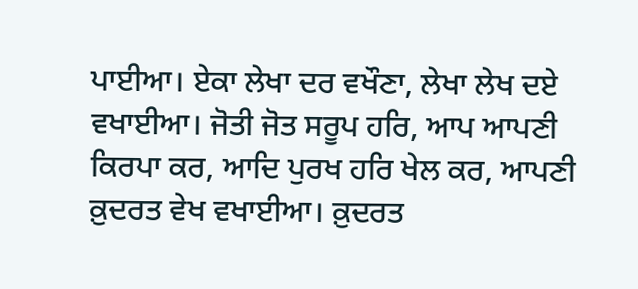ਪਾਈਆ। ਏਕਾ ਲੇਖਾ ਦਰ ਵਖੌਣਾ, ਲੇਖਾ ਲੇਖ ਦਏ ਵਖਾਈਆ। ਜੋਤੀ ਜੋਤ ਸਰੂਪ ਹਰਿ, ਆਪ ਆਪਣੀ ਕਿਰਪਾ ਕਰ, ਆਦਿ ਪੁਰਖ ਹਰਿ ਖੇਲ ਕਰ, ਆਪਣੀ ਕ਼ੁਦਰਤ ਵੇਖ ਵਖਾਈਆ। ਕ਼ੁਦਰਤ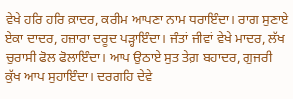ਵੇਖੇ ਹਰਿ ਹਰਿ ਕ਼ਾਦਰ, ਕਰੀਮ ਆਪਣਾ ਨਾਮ ਧਰਾਇੰਦਾ। ਰਾਗ ਸੁਣਾਏ ਏਕਾ ਦਾਦਰ, ਹਜ਼ਾਰਾ ਦਰੂਦ ਪੜ੍ਹਾਇੰਦਾ। ਜੰਤਾਂ ਜੀਵਾਂ ਵੇਖੇ ਮਾਦਰ, ਲੱਖ ਚੁਰਾਸੀ ਫੋਲ ਫੋਲਾਇੰਦਾ। ਆਪ ਉਠਾਏ ਸੁਤ ਤੇਗ਼ ਬਹਾਦਰ, ਗੁਜਰੀ ਕੁੱਖ ਆਪ ਸੁਹਾਇੰਦਾ। ਦਰਗਹਿ ਦੇਵੇ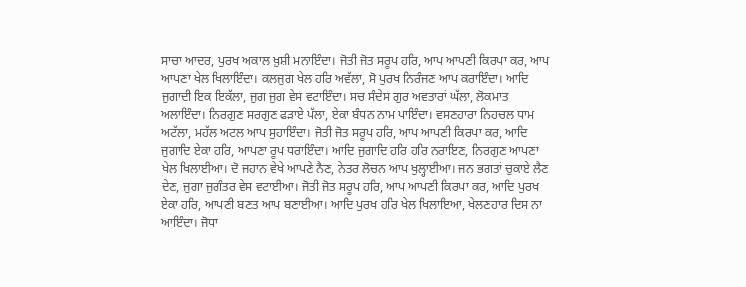ਸਾਚਾ ਆਦਰ, ਪੁਰਖ ਅਕਾਲ ਖ਼ੁਸ਼ੀ ਮਨਾਇੰਦਾ। ਜੋਤੀ ਜੋਤ ਸਰੂਪ ਹਰਿ, ਆਪ ਆਪਣੀ ਕਿਰਪਾ ਕਰ, ਆਪ ਆਪਣਾ ਖੇਲ ਖਿਲਾਇੰਦਾ। ਕਲਜੁਗ ਖੇਲ ਹਰਿ ਅਵੱਲਾ, ਸੋ ਪੁਰਖ ਨਿਰੰਜਣ ਆਪ ਕਰਾਇੰਦਾ। ਆਦਿ ਜੁਗਾਦੀ ਇਕ ਇਕੱਲਾ, ਜੁਗ ਜੁਗ ਵੇਸ ਵਟਾਇੰਦਾ। ਸਚ ਸੰਦੇਸ ਗੁਰ ਅਵਤਾਰਾਂ ਘੱਲਾ, ਲੋਕਮਾਤ ਅਲਾਇੰਦਾ। ਨਿਰਗੁਣ ਸਰਗੁਣ ਫੜਾਏ ਪੱਲਾ, ਏਕਾ ਬੰਧਨ ਨਾਮ ਪਾਇੰਦਾ। ਵਸਣਹਾਰਾ ਨਿਹਚਲ ਧਾਮ ਅਟੱਲਾ, ਮਹੱਲ ਅਟਲ ਆਪ ਸੁਹਾਇੰਦਾ। ਜੋਤੀ ਜੋਤ ਸਰੂਪ ਹਰਿ, ਆਪ ਆਪਣੀ ਕਿਰਪਾ ਕਰ, ਆਦਿ ਜੁਗਾਦਿ ਏਕਾ ਹਰਿ, ਆਪਣਾ ਰੂਪ ਧਰਾਇੰਦਾ। ਆਦਿ ਜੁਗਾਦਿ ਹਰਿ ਹਰਿ ਨਰਾਇਣ, ਨਿਰਗੁਣ ਆਪਣਾ ਖੇਲ ਖਿਲਾਈਆ। ਦੋ ਜਹਾਨ ਵੇਖੇ ਆਪਣੇ ਨੈਣ, ਨੇਤਰ ਲੋਚਨ ਆਪ ਖੁਲ੍ਹਾਈਆ। ਜਨ ਭਗਤਾਂ ਚੁਕਾਏ ਲੈਣ ਦੇਣ, ਜੁਗਾ ਜੁਗੰਤਰ ਵੇਸ ਵਟਾਈਆ। ਜੋਤੀ ਜੋਤ ਸਰੂਪ ਹਰਿ, ਆਪ ਆਪਣੀ ਕਿਰਪਾ ਕਰ, ਆਦਿ ਪੁਰਖ ਏਕਾ ਹਰਿ, ਆਪਣੀ ਬਣਤ ਆਪ ਬਣਾਈਆ। ਆਦਿ ਪੁਰਖ ਹਰਿ ਖੇਲ ਖਿਲਾਇਆ, ਖੇਲਣਹਾਰ ਦਿਸ ਨਾ ਆਇੰਦਾ। ਜੋਧਾ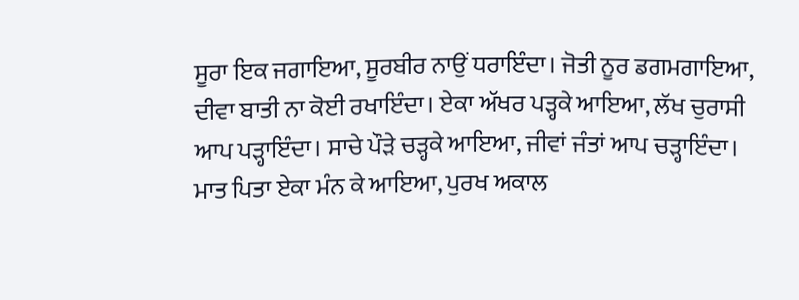ਸੂਰਾ ਇਕ ਜਗਾਇਆ, ਸੂਰਬੀਰ ਨਾਉਂ ਧਰਾਇੰਦਾ। ਜੋਤੀ ਨੂਰ ਡਗਮਗਾਇਆ, ਦੀਵਾ ਬਾਤੀ ਨਾ ਕੋਈ ਰਖਾਇੰਦਾ। ਏਕਾ ਅੱਖਰ ਪੜ੍ਹਕੇ ਆਇਆ, ਲੱਖ ਚੁਰਾਸੀ ਆਪ ਪੜ੍ਹਾਇੰਦਾ। ਸਾਚੇ ਪੌੜੇ ਚੜ੍ਹਕੇ ਆਇਆ, ਜੀਵਾਂ ਜੰਤਾਂ ਆਪ ਚੜ੍ਹਾਇੰਦਾ। ਮਾਤ ਪਿਤਾ ਏਕਾ ਮੰਨ ਕੇ ਆਇਆ, ਪੁਰਖ ਅਕਾਲ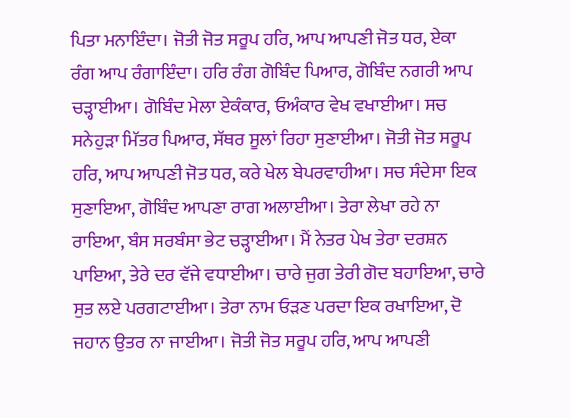ਪਿਤਾ ਮਨਾਇੰਦਾ। ਜੋਤੀ ਜੋਤ ਸਰੂਪ ਹਰਿ, ਆਪ ਆਪਣੀ ਜੋਤ ਧਰ, ਏਕਾ ਰੰਗ ਆਪ ਰੰਗਾਇੰਦਾ। ਹਰਿ ਰੰਗ ਗੋਬਿੰਦ ਪਿਆਰ, ਗੋਬਿੰਦ ਨਗਰੀ ਆਪ ਚੜ੍ਹਾਈਆ। ਗੋਬਿੰਦ ਮੇਲਾ ਏਕੰਕਾਰ, ਓਅੰਕਾਰ ਵੇਖ ਵਖਾਈਆ। ਸਚ ਸਨੇਹੁੜਾ ਮਿੱਤਰ ਪਿਆਰ, ਸੱਥਰ ਸੂਲਾਂ ਰਿਹਾ ਸੁਣਾਈਆ। ਜੋਤੀ ਜੋਤ ਸਰੂਪ ਹਰਿ, ਆਪ ਆਪਣੀ ਜੋਤ ਧਰ, ਕਰੇ ਖੇਲ ਬੇਪਰਵਾਹੀਆ। ਸਚ ਸੰਦੇਸਾ ਇਕ ਸੁਣਾਇਆ, ਗੋਬਿੰਦ ਆਪਣਾ ਰਾਗ ਅਲਾਈਆ। ਤੇਰਾ ਲੇਖਾ ਰਹੇ ਨਾ ਰਾਇਆ, ਬੰਸ ਸਰਬੰਸਾ ਭੇਟ ਚੜ੍ਹਾਈਆ। ਮੈਂ ਨੇਤਰ ਪੇਖ ਤੇਰਾ ਦਰਸ਼ਨ ਪਾਇਆ, ਤੇਰੇ ਦਰ ਵੱਜੇ ਵਧਾਈਆ। ਚਾਰੇ ਜੁਗ ਤੇਰੀ ਗੋਦ ਬਹਾਇਆ, ਚਾਰੇ ਸੁਤ ਲਏ ਪਰਗਟਾਈਆ। ਤੇਰਾ ਨਾਮ ਓੜਣ ਪਰਦਾ ਇਕ ਰਖਾਇਆ, ਦੋ ਜਹਾਨ ਉਤਰ ਨਾ ਜਾਈਆ। ਜੋਤੀ ਜੋਤ ਸਰੂਪ ਹਰਿ, ਆਪ ਆਪਣੀ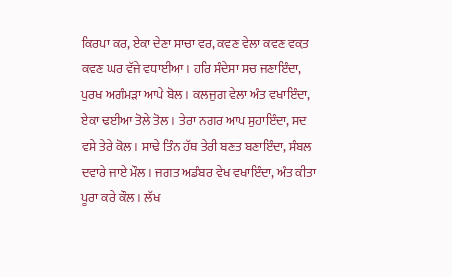ਕਿਰਪਾ ਕਰ, ਏਕਾ ਦੇਣਾ ਸਾਚਾ ਵਰ, ਕਵਣ ਵੇਲਾ ਕਵਣ ਵਕ਼ਤ ਕਵਣ ਘਰ ਵੱਜੇ ਵਧਾਈਆ। ਹਰਿ ਸੰਦੇਸਾ ਸਚ ਜਣਾਇੰਦਾ, ਪੁਰਖ ਅਗੰਮੜਾ ਆਪੇ ਬੋਲ। ਕਲਜੁਗ ਵੇਲਾ ਅੰਤ ਵਖਾਇੰਦਾ, ਏਕਾ ਢਈਆ ਤੋਲੇ ਤੋਲ। ਤੇਰਾ ਨਗਰ ਆਪ ਸੁਹਾਇੰਦਾ, ਸਦ ਵਸੇ ਤੇਰੇ ਕੋਲ। ਸਾਢੇ ਤਿੰਨ ਹੱਥ ਤੇਰੀ ਬਣਤ ਬਣਾਇੰਦਾ, ਸੰਬਲ ਦਵਾਰੇ ਜਾਏ ਮੌਲ। ਜਗਤ ਅਡੰਬਰ ਵੇਖ ਵਖਾਇੰਦਾ, ਅੰਤ ਕੀਤਾ ਪੂਰਾ ਕਰੇ ਕੌਲ। ਲੱਖ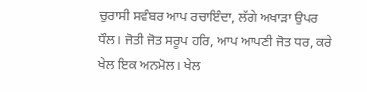ਚੁਰਾਸੀ ਸਵੰਬਰ ਆਪ ਰਚਾਇੰਦਾ, ਲੱਗੇ ਅਖਾੜਾ ਉਪਰ ਧੌਲ। ਜੋਤੀ ਜੋਤ ਸਰੂਪ ਹਰਿ, ਆਪ ਆਪਣੀ ਜੋਤ ਧਰ, ਕਰੇ ਖੇਲ ਇਕ ਅਨਮੋਲ। ਖੇਲ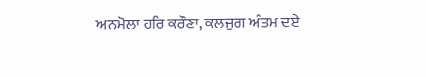ਅਨਮੋਲਾ ਹਰਿ ਕਰੌਣਾ, ਕਲਜੁਗ ਅੰਤਮ ਦਏ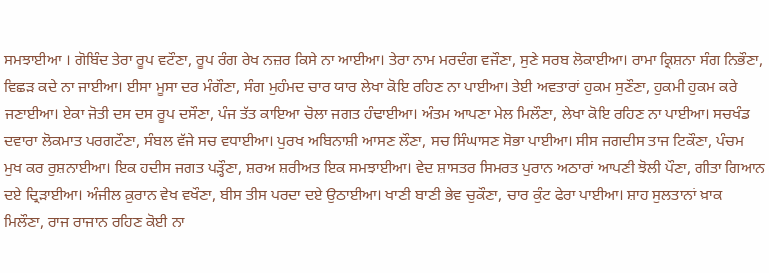ਸਮਝਾਈਆ । ਗੋਬਿੰਦ ਤੇਰਾ ਰੂਪ ਵਟੌਣਾ, ਰੂਪ ਰੰਗ ਰੇਖ ਨਜ਼ਰ ਕਿਸੇ ਨਾ ਆਈਆ। ਤੇਰਾ ਨਾਮ ਮਰਦੰਗ ਵਜੌਣਾ, ਸੁਣੇ ਸਰਬ ਲੋਕਾਈਆ। ਰਾਮਾ ਕ੍ਰਿਸ਼ਨਾ ਸੰਗ ਨਿਭੌਣਾ, ਵਿਛੜ ਕਦੇ ਨਾ ਜਾਈਆ। ਈਸਾ ਮੂਸਾ ਦਰ ਮੰਗੌਣਾ, ਸੰਗ ਮੁਹੰਮਦ ਚਾਰ ਯਾਰ ਲੇਖਾ ਕੋਇ ਰਹਿਣ ਨਾ ਪਾਈਆ। ਤੇਈ ਅਵਤਾਰਾਂ ਹੁਕਮ ਸੁਣੌਣਾ, ਹੁਕਮੀ ਹੁਕਮ ਕਰੇ ਜਣਾਈਆ। ਏਕਾ ਜੋਤੀ ਦਸ ਦਸ ਰੂਪ ਦਸੌਣਾ, ਪੰਜ ਤੱਤ ਕਾਇਆ ਚੋਲਾ ਜਗਤ ਹੰਢਾਈਆ। ਅੰਤਮ ਆਪਣਾ ਮੇਲ ਮਿਲੌਣਾ, ਲੇਖਾ ਕੋਇ ਰਹਿਣ ਨਾ ਪਾਈਆ। ਸਚਖੰਡ ਦਵਾਰਾ ਲੋਕਮਾਤ ਪਰਗਟੌਣਾ, ਸੰਬਲ ਵੱਜੇ ਸਚ ਵਧਾਈਆ। ਪੁਰਖ ਅਬਿਨਾਸ਼ੀ ਆਸਣ ਲੌਣਾ, ਸਚ ਸਿੰਘਾਸਣ ਸੋਭਾ ਪਾਈਆ। ਸੀਸ ਜਗਦੀਸ ਤਾਜ ਟਿਕੌਣਾ, ਪੰਚਮ ਮੁਖ ਕਰ ਰੁਸ਼ਨਾਈਆ। ਇਕ ਹਦੀਸ ਜਗਤ ਪੜ੍ਹੌਣਾ, ਸ਼ਰਅ ਸ਼ਰੀਅਤ ਇਕ ਸਮਝਾਈਆ। ਵੇਦ ਸ਼ਾਸਤਰ ਸਿਮਰਤ ਪੁਰਾਨ ਅਠਾਰਾਂ ਆਪਣੀ ਝੋਲੀ ਪੌਣਾ, ਗੀਤਾ ਗਿਆਨ ਦਏ ਦ੍ਰਿੜਾਈਆ। ਅੰਜੀਲ ਕ਼ੁਰਾਨ ਵੇਖ ਵਖੌਣਾ, ਬੀਸ ਤੀਸ ਪਰਦਾ ਦਏ ਉਠਾਈਆ। ਖਾਣੀ ਬਾਣੀ ਭੇਵ ਚੁਕੌਣਾ, ਚਾਰ ਕੁੰਟ ਫੇਰਾ ਪਾਈਆ। ਸ਼ਾਹ ਸੁਲਤਾਨਾਂ ਖ਼ਾਕ ਮਿਲੌਣਾ, ਰਾਜ ਰਾਜਾਨ ਰਹਿਣ ਕੋਈ ਨਾ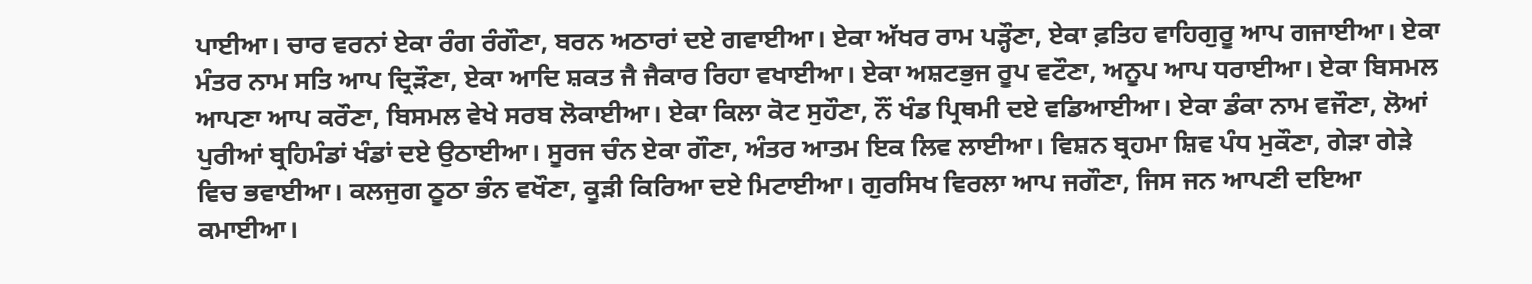ਪਾਈਆ। ਚਾਰ ਵਰਨਾਂ ਏਕਾ ਰੰਗ ਰੰਗੌਣਾ, ਬਰਨ ਅਠਾਰਾਂ ਦਏ ਗਵਾਈਆ। ਏਕਾ ਅੱਖਰ ਰਾਮ ਪੜ੍ਹੌਣਾ, ਏਕਾ ਫ਼ਤਿਹ ਵਾਹਿਗੁਰੂ ਆਪ ਗਜਾਈਆ। ਏਕਾ ਮੰਤਰ ਨਾਮ ਸਤਿ ਆਪ ਦ੍ਰਿੜੌਣਾ, ਏਕਾ ਆਦਿ ਸ਼ਕਤ ਜੈ ਜੈਕਾਰ ਰਿਹਾ ਵਖਾਈਆ। ਏਕਾ ਅਸ਼ਟਭੁਜ ਰੂਪ ਵਟੌਣਾ, ਅਨੂਪ ਆਪ ਧਰਾਈਆ। ਏਕਾ ਬਿਸਮਲ ਆਪਣਾ ਆਪ ਕਰੌਣਾ, ਬਿਸਮਲ ਵੇਖੇ ਸਰਬ ਲੋਕਾਈਆ। ਏਕਾ ਕਿਲਾ ਕੋਟ ਸੁਹੌਣਾ, ਨੌਂ ਖੰਡ ਪ੍ਰਿਥਮੀ ਦਏ ਵਡਿਆਈਆ। ਏਕਾ ਡੰਕਾ ਨਾਮ ਵਜੌਣਾ, ਲੋਆਂ ਪੁਰੀਆਂ ਬ੍ਰਹਿਮੰਡਾਂ ਖੰਡਾਂ ਦਏ ਉਠਾਈਆ। ਸੂਰਜ ਚੰਨ ਏਕਾ ਗੌਣਾ, ਅੰਤਰ ਆਤਮ ਇਕ ਲਿਵ ਲਾਈਆ। ਵਿਸ਼ਨ ਬ੍ਰਹਮਾ ਸ਼ਿਵ ਪੰਧ ਮੁਕੌਣਾ, ਗੇੜਾ ਗੇੜੇ ਵਿਚ ਭਵਾਈਆ। ਕਲਜੁਗ ਠੂਠਾ ਭੰਨ ਵਖੌਣਾ, ਕੂੜੀ ਕਿਰਿਆ ਦਏ ਮਿਟਾਈਆ। ਗੁਰਸਿਖ ਵਿਰਲਾ ਆਪ ਜਗੌਣਾ, ਜਿਸ ਜਨ ਆਪਣੀ ਦਇਆ ਕਮਾਈਆ।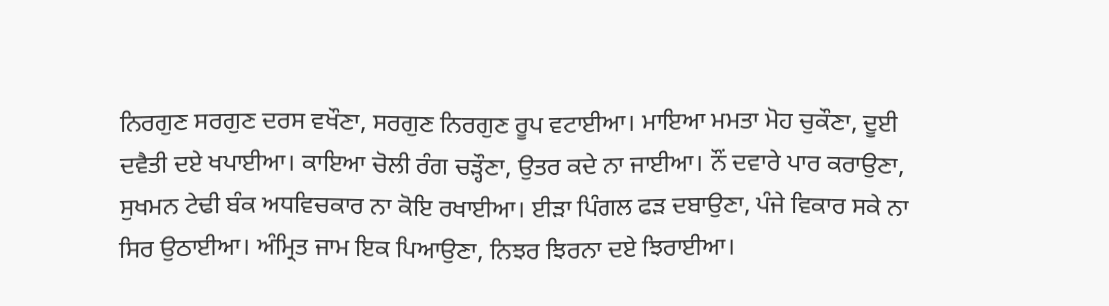ਨਿਰਗੁਣ ਸਰਗੁਣ ਦਰਸ ਵਖੌਣਾ, ਸਰਗੁਣ ਨਿਰਗੁਣ ਰੂਪ ਵਟਾਈਆ। ਮਾਇਆ ਮਮਤਾ ਮੋਹ ਚੁਕੌਣਾ, ਦੂਈ ਦਵੈਤੀ ਦਏ ਖਪਾਈਆ। ਕਾਇਆ ਚੋਲੀ ਰੰਗ ਚੜ੍ਹੌਣਾ, ਉਤਰ ਕਦੇ ਨਾ ਜਾਈਆ। ਨੌਂ ਦਵਾਰੇ ਪਾਰ ਕਰਾਉਣਾ, ਸੁਖਮਨ ਟੇਢੀ ਬੰਕ ਅਧਵਿਚਕਾਰ ਨਾ ਕੋਇ ਰਖਾਈਆ। ਈੜਾ ਪਿੰਗਲ ਫੜ ਦਬਾਉਣਾ, ਪੰਜੇ ਵਿਕਾਰ ਸਕੇ ਨਾ ਸਿਰ ਉਠਾਈਆ। ਅੰਮ੍ਰਿਤ ਜਾਮ ਇਕ ਪਿਆਉਣਾ, ਨਿਝਰ ਝਿਰਨਾ ਦਏ ਝਿਰਾਈਆ।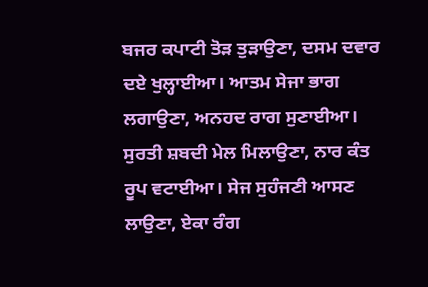ਬਜਰ ਕਪਾਟੀ ਤੋੜ ਤੁੜਾਉਣਾ, ਦਸਮ ਦਵਾਰ ਦਏ ਖੁਲ੍ਹਾਈਆ। ਆਤਮ ਸੇਜਾ ਭਾਗ ਲਗਾਉਣਾ, ਅਨਹਦ ਰਾਗ ਸੁਣਾਈਆ। ਸੁਰਤੀ ਸ਼ਬਦੀ ਮੇਲ ਮਿਲਾਉਣਾ, ਨਾਰ ਕੰਤ ਰੂਪ ਵਟਾਈਆ। ਸੇਜ ਸੁਹੰਜਣੀ ਆਸਣ ਲਾਉਣਾ, ਏਕਾ ਰੰਗ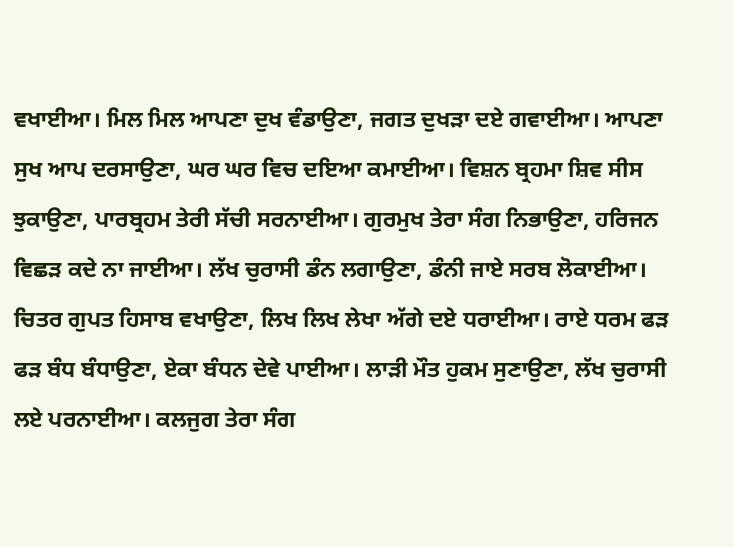ਵਖਾਈਆ। ਮਿਲ ਮਿਲ ਆਪਣਾ ਦੁਖ ਵੰਡਾਉਣਾ, ਜਗਤ ਦੁਖੜਾ ਦਏ ਗਵਾਈਆ। ਆਪਣਾ ਸੁਖ ਆਪ ਦਰਸਾਉਣਾ, ਘਰ ਘਰ ਵਿਚ ਦਇਆ ਕਮਾਈਆ। ਵਿਸ਼ਨ ਬ੍ਰਹਮਾ ਸ਼ਿਵ ਸੀਸ ਝੁਕਾਉਣਾ, ਪਾਰਬ੍ਰਹਮ ਤੇਰੀ ਸੱਚੀ ਸਰਨਾਈਆ। ਗੁਰਮੁਖ ਤੇਰਾ ਸੰਗ ਨਿਭਾਉਣਾ, ਹਰਿਜਨ ਵਿਛੜ ਕਦੇ ਨਾ ਜਾਈਆ। ਲੱਖ ਚੁਰਾਸੀ ਡੰਨ ਲਗਾਉਣਾ, ਡੰਨੀ ਜਾਏ ਸਰਬ ਲੋਕਾਈਆ। ਚਿਤਰ ਗੁਪਤ ਹਿਸਾਬ ਵਖਾਉਣਾ, ਲਿਖ ਲਿਖ ਲੇਖਾ ਅੱਗੇ ਦਏ ਧਰਾਈਆ। ਰਾਏ ਧਰਮ ਫੜ ਫੜ ਬੰਧ ਬੰਧਾਉਣਾ, ਏਕਾ ਬੰਧਨ ਦੇਵੇ ਪਾਈਆ। ਲਾੜੀ ਮੌਤ ਹੁਕਮ ਸੁਣਾਉਣਾ, ਲੱਖ ਚੁਰਾਸੀ ਲਏ ਪਰਨਾਈਆ। ਕਲਜੁਗ ਤੇਰਾ ਸੰਗ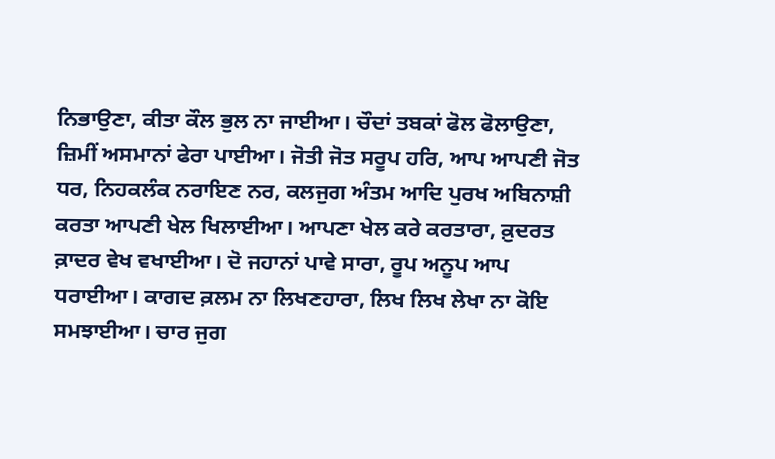ਨਿਭਾਉਣਾ, ਕੀਤਾ ਕੌਲ ਭੁਲ ਨਾ ਜਾਈਆ। ਚੌਦਾਂ ਤਬਕਾਂ ਫੋਲ ਫੋਲਾਉਣਾ, ਜ਼ਿਮੀਂ ਅਸਮਾਨਾਂ ਫੇਰਾ ਪਾਈਆ। ਜੋਤੀ ਜੋਤ ਸਰੂਪ ਹਰਿ, ਆਪ ਆਪਣੀ ਜੋਤ ਧਰ, ਨਿਹਕਲੰਕ ਨਰਾਇਣ ਨਰ, ਕਲਜੁਗ ਅੰਤਮ ਆਦਿ ਪੁਰਖ ਅਬਿਨਾਸ਼ੀ ਕਰਤਾ ਆਪਣੀ ਖੇਲ ਖਿਲਾਈਆ। ਆਪਣਾ ਖੇਲ ਕਰੇ ਕਰਤਾਰਾ, ਕ਼ੁਦਰਤ ਕ਼ਾਦਰ ਵੇਖ ਵਖਾਈਆ। ਦੋ ਜਹਾਨਾਂ ਪਾਵੇ ਸਾਰਾ, ਰੂਪ ਅਨੂਪ ਆਪ ਧਰਾਈਆ। ਕਾਗਦ ਕ਼ਲਮ ਨਾ ਲਿਖਣਹਾਰਾ, ਲਿਖ ਲਿਖ ਲੇਖਾ ਨਾ ਕੋਇ ਸਮਝਾਈਆ। ਚਾਰ ਜੁਗ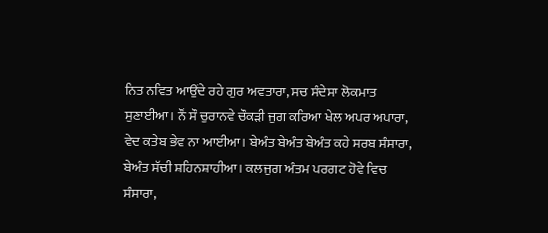ਨਿਤ ਨਵਿਤ ਆਉਂਦੇ ਰਹੇ ਗੁਰ ਅਵਤਾਰਾ, ਸਚ ਸੰਦੇਸਾ ਲੋਕਮਾਤ ਸੁਣਾਈਆ। ਨੌਂ ਸੌ ਚੁਰਾਨਵੇ ਚੌਕੜੀ ਜੁਗ ਕਰਿਆ ਖੇਲ ਅਪਰ ਅਪਾਰਾ, ਵੇਦ ਕਤੇਬ ਭੇਵ ਨਾ ਆਈਆ। ਬੇਅੰਤ ਬੇਅੰਤ ਬੇਅੰਤ ਕਹੇ ਸਰਬ ਸੰਸਾਰਾ, ਬੇਅੰਤ ਸੱਚੀ ਸ਼ਹਿਨਸ਼ਾਹੀਆ। ਕਲਜੁਗ ਅੰਤਮ ਪਰਗਟ ਹੋਵੇ ਵਿਚ ਸੰਸਾਰਾ,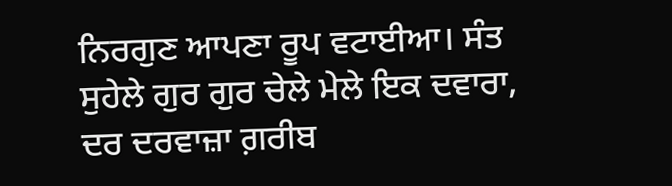ਨਿਰਗੁਣ ਆਪਣਾ ਰੂਪ ਵਟਾਈਆ। ਸੰਤ ਸੁਹੇਲੇ ਗੁਰ ਗੁਰ ਚੇਲੇ ਮੇਲੇ ਇਕ ਦਵਾਰਾ, ਦਰ ਦਰਵਾਜ਼ਾ ਗ਼ਰੀਬ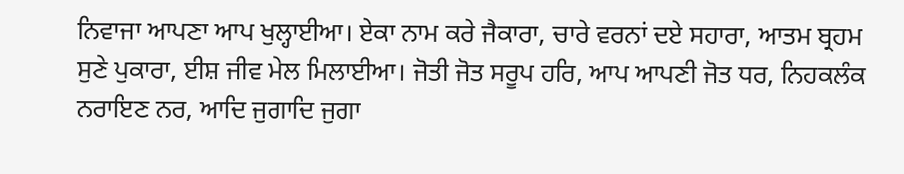ਨਿਵਾਜਾ ਆਪਣਾ ਆਪ ਖੁਲ੍ਹਾਈਆ। ਏਕਾ ਨਾਮ ਕਰੇ ਜੈਕਾਰਾ, ਚਾਰੇ ਵਰਨਾਂ ਦਏ ਸਹਾਰਾ, ਆਤਮ ਬ੍ਰਹਮ ਸੁਣੇ ਪੁਕਾਰਾ, ਈਸ਼ ਜੀਵ ਮੇਲ ਮਿਲਾਈਆ। ਜੋਤੀ ਜੋਤ ਸਰੂਪ ਹਰਿ, ਆਪ ਆਪਣੀ ਜੋਤ ਧਰ, ਨਿਹਕਲੰਕ ਨਰਾਇਣ ਨਰ, ਆਦਿ ਜੁਗਾਦਿ ਜੁਗਾ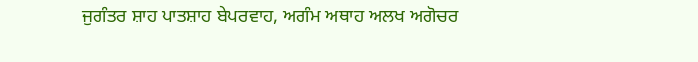ਜੁਗੰਤਰ ਸ਼ਾਹ ਪਾਤਸ਼ਾਹ ਬੇਪਰਵਾਹ, ਅਗੰਮ ਅਥਾਹ ਅਲਖ ਅਗੋਚਰ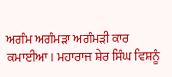ਅਗੰਮ ਅਗੰਮੜਾ ਅਗੰਮੜੀ ਕਾਰ ਕਮਾਈਆ। ਮਹਾਰਾਜ ਸ਼ੇਰ ਸਿੰਘ ਵਿਸ਼ਨੂੰ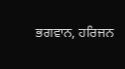ਭਗਵਾਨ, ਹਰਿਜਨ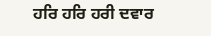ਹਰਿ ਹਰਿ ਹਰੀ ਦਵਾਰ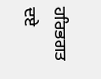ਹਰਿਭਗਤ ਦਏ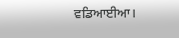ਵਡਿਆਈਆ।